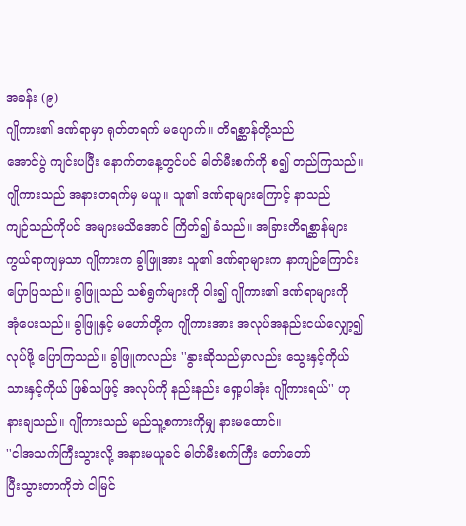အခန်း (၉)
ဂျိုကား၏ ဒဏ်ရာမှာ ရုတ်တရက် မပျောက်။ တိရစ္ဆာန်တို့သည်
အောင်ပွဲ ကျင်းပပြီး နောက်တနေ့တွင်ပင် ဓါတ်မီးစက်ကို စ၍ တည်ကြသည်။
ဂျိုကားသည် အနားတရက်မှ မယူ။ သူ၏ ဒဏ်ရာများကြောင့် နာသည်
ကျဉ်သည်ကိုပင် အများမသိအောင် ကြိတ်၍ ခံသည်။ အခြားတိရစ္ဆာန်များ
ကွယ်ရာကျမှသာ ဂျိုကားက ခွါဖြူအား သူ၏ ဒဏ်ရာများက နာကျဉ်ကြောင်း
ပြောပြသည်။ ခွါဖြူသည် သစ်ရွက်များကို ဝါး၍ ဂျိုကား၏ ဒဏ်ရာများကို
အုံပေးသည်။ ခွါဖြူနှင့် မဟော်တို့က ဂျိုကားအား အလုပ်အနည်းငယ်လျှော့၍
လုပ်ဖို့ ပြောကြသည်။ ခွါဖြူကလည်း ''နွားဆိုသည်မှာလည်း သွေးနှင့်ကိုယ်
သားနှင့်ကိုယ် ဖြစ်သဖြင့် အလုပ်ကို နည်းနည်း ရှော့ပါအုံး ဂျိုကားရယ်'' ဟု
နားချသည်။ ဂျိုကားသည် မည်သူ့စကားကိုမျှ နားမထောင်။
''ငါအသက်ကြီးသွားလို့ အနားမယူခင် ဓါတ်မီးစက်ကြီး တော်တော်
ပြီးသွားတာကိုဘဲ ငါမြင်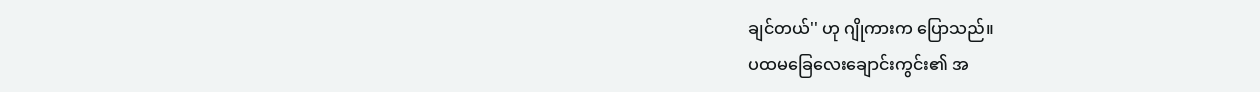ချင်တယ်'' ဟု ဂျိုကားက ပြောသည်။
ပထမခြေလေးချောင်းကွင်း၏ အ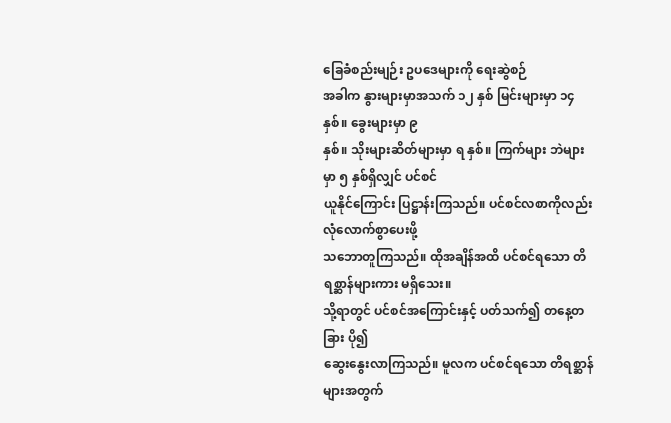ခြေခံစည်းမျဉ်း ဥပဒေများကို ရေးဆွဲစဉ်
အခါက နွားများမှာအသက် ၁၂ နှစ် မြင်းများမှာ ၁၄ နှစ်။ ခွေးများမှာ ၉
နှစ်။ သိုးများဆိတ်များမှာ ရ နှစ်။ ကြက်များ ဘဲများမှာ ၅ နှစ်ရှိလျှင် ပင်စင်
ယူနိုင်ကြောင်း ပြဋ္ဌာန်းကြသည်။ ပင်စင်လစာကိုလည်း လုံလောက်စွာပေးဖို့
သဘောတူကြသည်။ ထိုအချိန်အထိ ပင်စင်ရသော တိရစ္ဆာန်များကား မရှိသေး။
သို့ရာတွင် ပင်စင်အကြောင်းနှင့် ပတ်သက်၍ တနေ့တခြား ပို၍
ဆွေးနွေးလာကြသည်။ မူလက ပင်စင်ရသော တိရစ္ဆာန်များအတွက်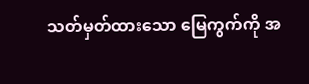သတ်မှတ်ထားသော မြေကွက်ကို အ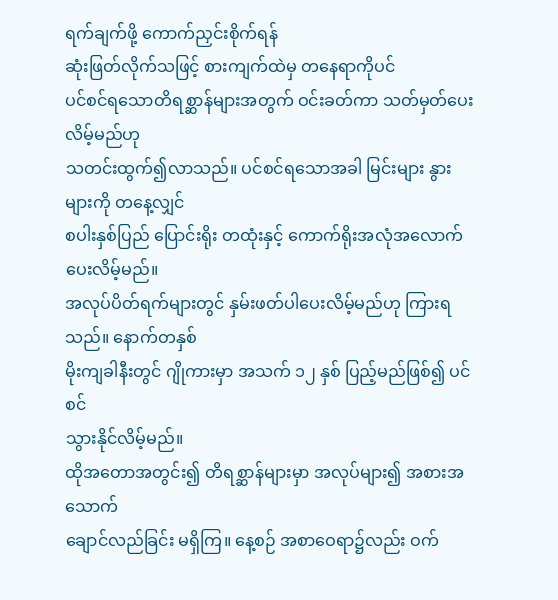ရက်ချက်ဖို့ ကောက်ညှင်းစိုက်ရန်
ဆုံးဖြတ်လိုက်သဖြင့် စားကျက်ထဲမှ တနေရာကိုပင်
ပင်စင်ရသောတိရစ္ဆာန်များအတွက် ဝင်းခတ်ကာ သတ်မှတ်ပေးလိမ့်မည်ဟု
သတင်းထွက်၍လာသည်။ ပင်စင်ရသောအခါ မြင်းများ နွားများကို တနေ့လျှင်
စပါးနှစ်ပြည် ပြောင်းရိုး တထုံးနှင့် ကောက်ရိုးအလုံအလောက် ပေးလိမ့်မည်။
အလုပ်ပိတ်ရက်များတွင် နှမ်းဖတ်ပါပေးလိမ့်မည်ဟု ကြားရသည်။ နောက်တနှစ်
မိုးကျခါနီးတွင် ဂျိုကားမှာ အသက် ၁၂ နှစ် ပြည့်မည်ဖြစ်၍ ပင်စင်
သွားနိုင်လိမ့်မည်။
ထိုအတောအတွင်း၍ တိရစ္ဆာန်များမှာ အလုပ်များ၍ အစားအသောက်
ချောင်လည်ခြင်း မရှိကြ။ နေ့စဉ် အစာဝေရာ၌လည်း ဝက်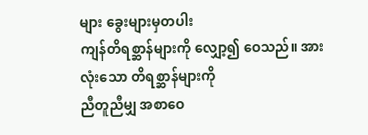များ ခွေးများမှတပါး
ကျန်တိရစ္ဆာန်များကို လျှော့၍ ဝေသည်။ အားလုံးသော တိရစ္ဆာန်များကို
ညီတူညီမျှ အစာဝေ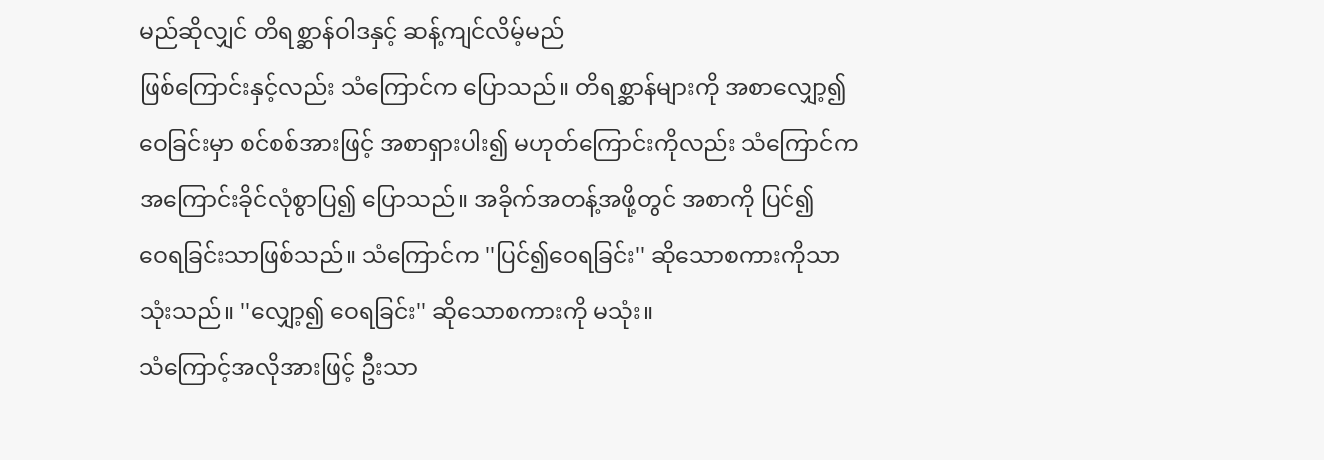မည်ဆိုလျှင် တိရစ္ဆာန်ဝါဒနှင့် ဆန့်ကျင်လိမ့်မည်
ဖြစ်ကြောင်းနှင့်လည်း သံကြောင်က ပြောသည်။ တိရစ္ဆာန်များကို အစာလျှော့၍
ဝေခြင်းမှာ စင်စစ်အားဖြင့် အစာရှားပါး၍ မဟုတ်ကြောင်းကိုလည်း သံကြောင်က
အကြောင်းခိုင်လုံစွာပြ၍ ပြောသည်။ အခိုက်အတန့်အဖို့တွင် အစာကို ပြင်၍
ဝေရခြင်းသာဖြစ်သည်။ သံကြောင်က ''ပြင်၍ဝေရခြင်း'' ဆိုသောစကားကိုသာ
သုံးသည်။ ''လျှော့၍ ဝေရခြင်း'' ဆိုသောစကားကို မသုံး။
သံကြောင့်အလိုအားဖြင့် ဦးသာ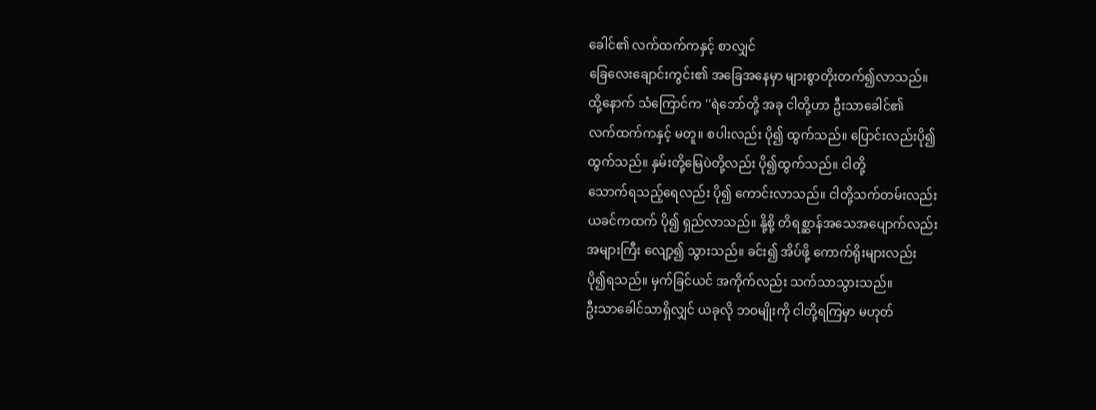ခေါင်၏ လက်ထက်ကနှင့် စာလျှင်
ခြေလေးချောင်းကွင်း၏ အခြေအနေမှာ များစွာတိုးတက်၍လာသည်။
ထို့နောက် သံကြောင်က ''ရဲဘော်တို့ အခု ငါတို့ဟာ ဦးသာခေါင်၏
လက်ထက်ကနှင့် မတူ။ စပါးလည်း ပို၍ ထွက်သည်။ ပြောင်းလည်းပို၍
ထွက်သည်။ နှမ်းတို့မြေပဲတို့လည်း ပို၍ထွက်သည်။ ငါတို့
သောက်ရသည့်ရေလည်း ပို၍ ကောင်းလာသည်။ ငါတို့သက်တမ်းလည်း
ယခင်ကထက် ပို၍ ရှည်လာသည်။ နို့စို့ တိရစ္ဆာန်အသေအပျောက်လည်း
အများကြီး လျော့၍ သွားသည်။ ခင်း၍ အိပ်ဖို့ ကောက်ရိုးများလည်း
ပို၍ရသည်။ မှက်ခြင်ယင် အကိုက်လည်း သက်သာသွားသည်။
ဦးသာခေါင်သာရှိလျှင် ယခုလို ဘဝမျိုးကို ငါတို့ရကြမှာ မဟုတ်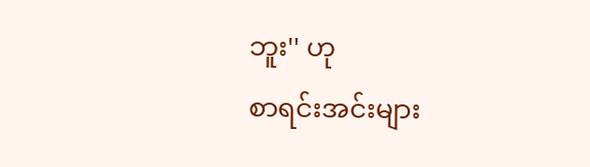ဘူး'' ဟု
စာရင်းအင်းများ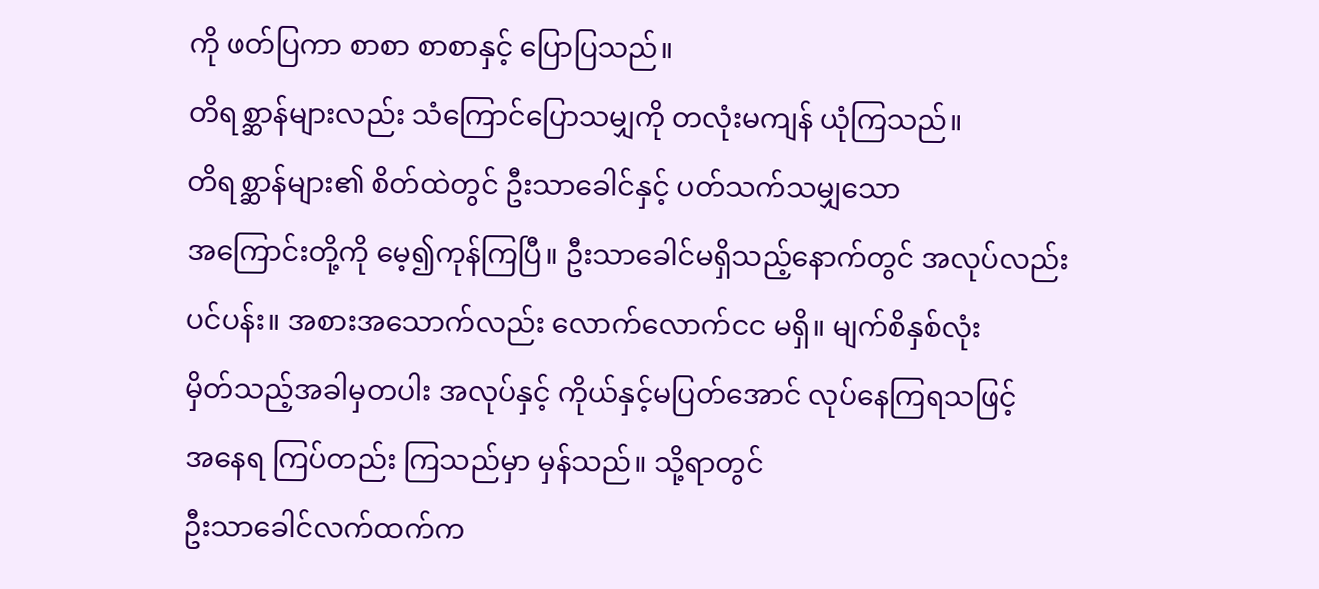ကို ဖတ်ပြကာ စာစာ စာစာနှင့် ပြောပြသည်။
တိရစ္ဆာန်များလည်း သံကြောင်ပြောသမျှကို တလုံးမကျန် ယုံကြသည်။
တိရစ္ဆာန်များ၏ စိတ်ထဲတွင် ဦးသာခေါင်နှင့် ပတ်သက်သမျှသော
အကြောင်းတို့ကို မေ့၍ကုန်ကြပြီ။ ဦးသာခေါင်မရှိသည့်နောက်တွင် အလုပ်လည်း
ပင်ပန်း။ အစားအသောက်လည်း လောက်လောက်ငင မရှိ။ မျက်စိနှစ်လုံး
မှိတ်သည့်အခါမှတပါး အလုပ်နှင့် ကိုယ်နှင့်မပြတ်အောင် လုပ်နေကြရသဖြင့်
အနေရ ကြပ်တည်း ကြသည်မှာ မှန်သည်။ သို့ရာတွင်
ဦးသာခေါင်လက်ထက်က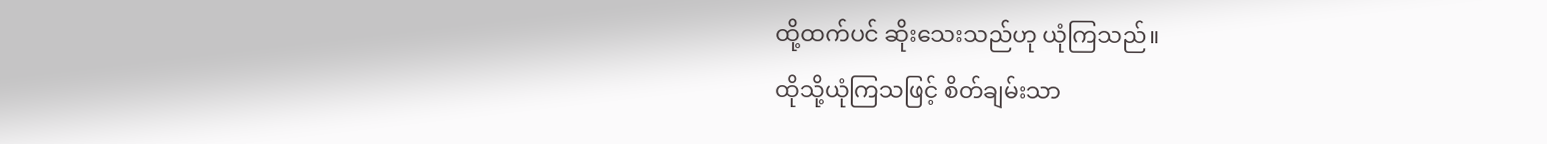ထို့ထက်ပင် ဆိုးသေးသည်ဟု ယုံကြသည်။
ထိုသို့ယုံကြသဖြင့် စိတ်ချမ်းသာ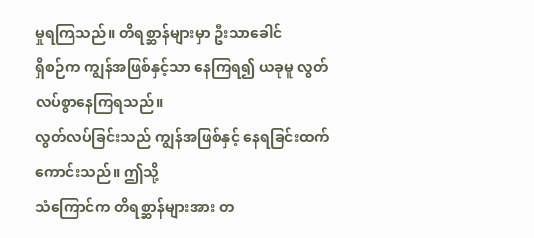မှုရကြသည်။ တိရစ္ဆာန်များမှာ ဦးသာခေါင်
ရှိစဉ်က ကျွန်အဖြစ်နှင့်သာ နေကြရ၍ ယခုမူ လွတ်လပ်စွာနေကြရသည်။
လွတ်လပ်ခြင်းသည် ကျွန်အဖြစ်နှင့် နေရခြင်းထက်ကောင်းသည်။ ဤသို့
သံကြောင်က တိရစ္ဆာန်များအား တ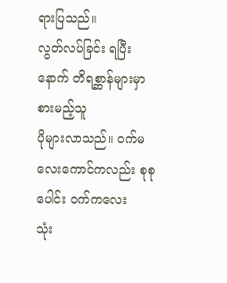ရားပြသည်။
လွတ်လပ်ခြင်း ရပြီးနောက် တိရစ္ဆာန်များမှာ စားမည့်သူ
ပိုများလာသည်။ ဝက်မလေးကောင်ကလည်း စုစုပေါင်း ဝက်ကလေး
သုံး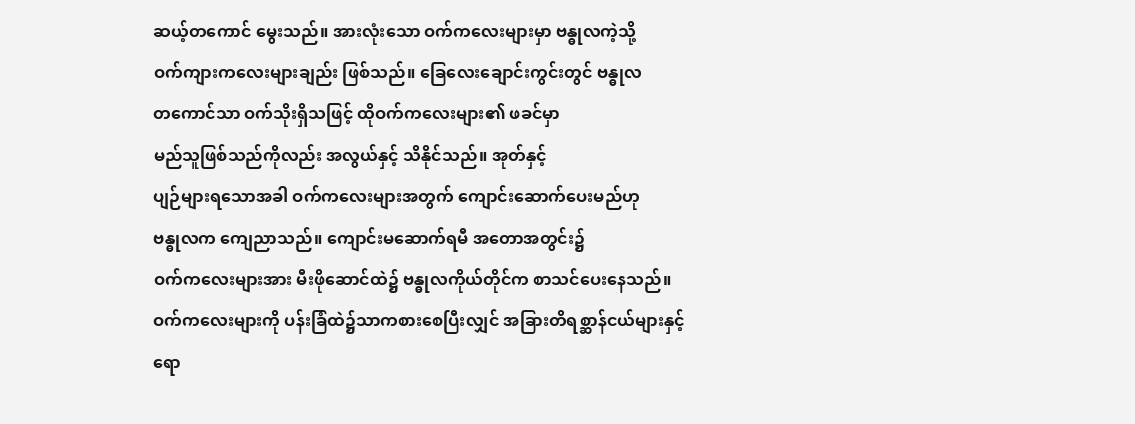ဆယ့်တကောင် မွေးသည်။ အားလုံးသော ဝက်ကလေးများမှာ ဗန္ဓုလကဲ့သို့
ဝက်ကျားကလေးများချည်း ဖြစ်သည်။ ခြေလေးချောင်းကွင်းတွင် ဗန္ဓုလ
တကောင်သာ ဝက်သိုးရှိသဖြင့် ထိုဝက်ကလေးများ၏ ဖခင်မှာ
မည်သူဖြစ်သည်ကိုလည်း အလွယ်နှင့် သိနိုင်သည်။ အုတ်နှင့်
ပျဉ်များရသောအခါ ဝက်ကလေးများအတွက် ကျောင်းဆောက်ပေးမည်ဟု
ဗန္ဓုလက ကျေညာသည်။ ကျောင်းမဆောက်ရမီ အတောအတွင်း၌
ဝက်ကလေးများအား မီးဖိုဆောင်ထဲ၌ ဗန္ဓုလကိုယ်တိုင်က စာသင်ပေးနေသည်။
ဝက်ကလေးများကို ပန်းခြံထဲ၌သာကစားစေပြီးလျှင် အခြားတိရစ္ဆာန်ငယ်များနှင့်
ရော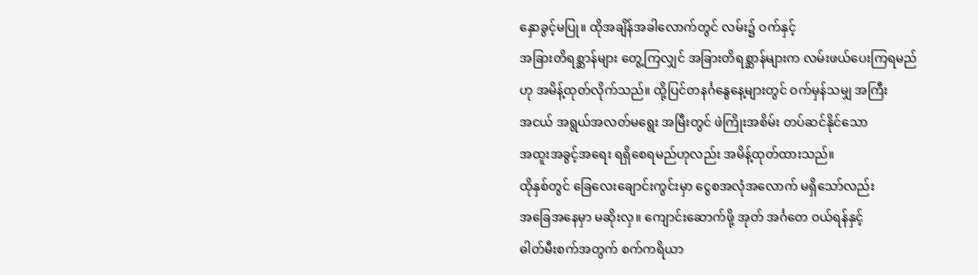နှောခွင့်မပြု။ ထိုအချိန်အခါလောက်တွင် လမ်း၌ ဝက်နှင့်
အခြားတိရစ္ဆာန်များ တွေ့ကြလျှင် အခြားတိရစ္ဆာန်များက လမ်းဖယ်ပေးကြရမည်
ဟု အမိန့်ထုတ်လိုက်သည်။ ထို့ပြင်တနင်္ဂနွေနေ့များတွင် ဝက်မှန်သမျှ အကြီး
အငယ် အရွယ်အလတ်မရွေး အမြီးတွင် ဖဲကြိုးအစိမ်း တပ်ဆင်နိုင်သော
အထူးအခွင့်အရေး ရရှိစေရမည်ဟုလည်း အမိန့်ထုတ်ထားသည်။
ထိုနှစ်တွင် ခြေလေးချောင်းကွင်းမှာ ငွေစအလုံအလောက် မရှိသော်လည်း
အခြေအနေမှာ မဆိုးလှ။ ကျောင်းဆောက်ဖို့ အုတ် အင်္ဂတေ ဝယ်ရန်နှင့်
ဓါတ်မီးစက်အတွက် စက်ကရိယာ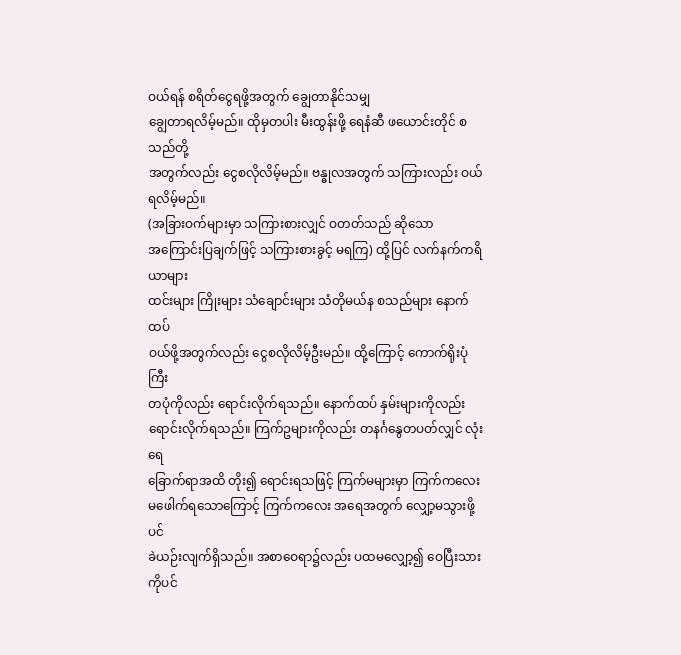ဝယ်ရန် စရိတ်ငွေရဖို့အတွက် ချွေတာနိုင်သမျှ
ချွေတာရလိမ့်မည်။ ထိုမှတပါး မီးထွန်းဖို့ ရေနံဆီ ဖယောင်းတိုင် စသည်တို့
အတွက်လည်း ငွေစလိုလိမ့်မည်။ ဗန္ဓုလအတွက် သကြားလည်း ဝယ်ရလိမ့်မည်။
(အခြားဝက်များမှာ သကြားစားလျှင် ဝတတ်သည် ဆိုသော
အကြောင်းပြချက်ဖြင့် သကြားစားခွင့် မရကြ) ထို့ပြင် လက်နက်ကရိယာများ
ထင်းများ ကြိုးများ သံချောင်းများ သံတိုမယ်န စသည်များ နောက်ထပ်
ဝယ်ဖို့အတွက်လည်း ငွေစလိုလိမ့်ဦးမည်။ ထို့ကြောင့် ကောက်ရိုးပုံကြီး
တပုံကိုလည်း ရောင်းလိုက်ရသည်။ နောက်ထပ် နှမ်းများကိုလည်း
ရောင်းလိုက်ရသည်။ ကြက်ဥများကိုလည်း တနင်္ဂနွေတပတ်လျှင် လုံးရေ
ခြောက်ရာအထိ တိုး၍ ရောင်းရသဖြင့် ကြက်မများမှာ ကြက်ကလေး
မဖေါက်ရသောကြောင့် ကြက်ကလေး အရေအတွက် လျှော့မသွားဖို့ပင်
ခဲယဉ်းလျက်ရှိသည်။ အစာဝေရာ၌လည်း ပထမလျှော့၍ ဝေပြီးသားကိုပင်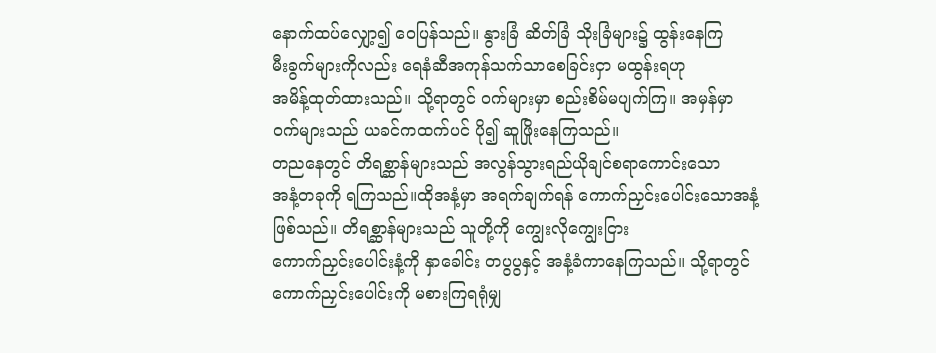နောက်ထပ်လျှော့၍ ဝေပြန်သည်။ နွားခြံ ဆိတ်ခြံ သိုးခြံများ၌ ထွန်းနေကြ
မီးခွက်များကိုလည်း ရေနံဆီအကုန်သက်သာစေခြင်းငှာ မထွန်းရဟု
အမိန့်ထုတ်ထားသည်။ သို့ရာတွင် ဝက်များမှာ စည်းစိမ်မပျက်ကြ။ အမှန်မှာ
ဝက်များသည် ယခင်ကထက်ပင် ပို၍ ဆူဖြိုးနေကြသည်။
တညနေတွင် တိရစ္ဆာန်များသည် အလွန်သွားရည်ယိုချင်စရာကောင်းသော
အနံ့တခုကို ရကြသည်။ထိုအနံ့မှာ အရက်ချက်ရန် ကောက်ညှင်းပေါင်းသောအနံ့
ဖြစ်သည်။ တိရစ္ဆာန်များသည် သူတို့ကို ကျွေးလိုကျွေးငြား
ကောက်ညှင်းပေါင်းနံ့ကို နှာခေါင်း တပွပွနှင့် အနံ့ခံကာနေကြသည်။ သို့ရာတွင်
ကောက်ညှင်းပေါင်းကို မစားကြရရုံမျှ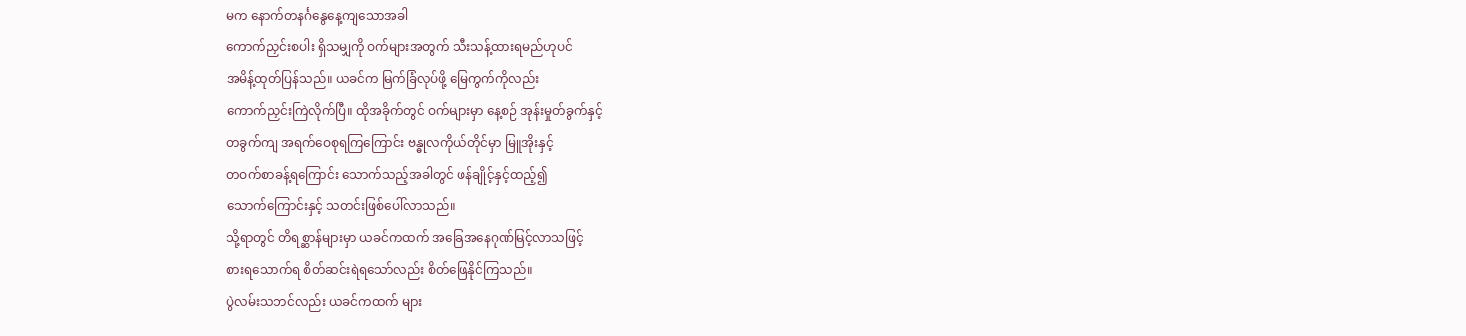မက နောက်တနင်္ဂနွေနေ့ကျသောအခါ
ကောက်ညှင်းစပါး ရှိသမျှကို ဝက်များအတွက် သီးသန့်ထားရမည်ဟုပင်
အမိန့်ထုတ်ပြန်သည်။ ယခင်က မြက်ခြံလုပ်ဖို့ မြေကွက်ကိုလည်း
ကောက်ညှင်းကြဲလိုက်ပြီ။ ထိုအခိုက်တွင် ဝက်များမှာ နေ့စဉ် အုန်းမှုတ်ခွက်နှင့်
တခွက်ကျ အရက်ဝေစုရကြကြောင်း ဗန္ဓုလကိုယ်တိုင်မှာ မြူအိုးနှင့်
တဝက်စာခန့်ရကြောင်း သောက်သည့်အခါတွင် ဖန်ချိုင့်နှင့်ထည့်၍
သောက်ကြောင်းနှင့် သတင်းဖြစ်ပေါ်လာသည်။
သို့ရာတွင် တိရစ္ဆာန်များမှာ ယခင်ကထက် အခြေအနေဂုဏ်မြင့်လာသဖြင့်
စားရသောက်ရ စိတ်ဆင်းရဲရသော်လည်း စိတ်ဖြေနိုင်ကြသည်။
ပွဲလမ်းသဘင်လည်း ယခင်ကထက် များ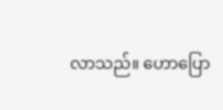လာသည်။ ဟောပြော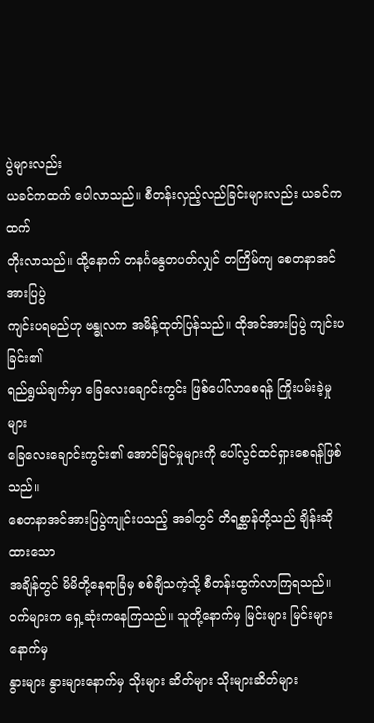ပွဲများလည်း
ယခင်ကထက် ပေါလာသည်။ စီတန်းလှည့်လည်ခြင်းများလည်း ယခင်ကထက်
တိုးလာသည်။ ထို့နောက် တနင်္ဂနွေတပတ်လျှင် တကြိမ်ကျ စေတနာအင်အားပြပွဲ
ကျင်းပရမည်ဟု ဗန္ဓုလက အမိန့်ထုတ်ပြန်သည်။ ထိုအင်အားပြပွဲ ကျင်းပခြင်း၏
ရည်ရွယ်ချက်မှာ ခြေလေးချောင်းကွင်း ဖြစ်ပေါ်လာစေရန် ကြိုးပမ်းခဲ့မှုများ
ခြေလေးချောင်းကွင်း၏ အောင်မြင်မှုများကို ပေါ်လွင်ထင်ရှားစေရန်ဖြစ်သည်။
စေတနာအင်အားပြပွဲကျုင်းပသည့် အခါတွင် တိရစ္ဆာန်တို့သည် ချိန်းဆိုထားသော
အချိန်တွင် မိမိတို့နေရာခြံမှ စစ်ချီသကဲ့သို့ စီတန်းထွက်လာကြရသည်။
ဝက်များက ရှေ့ဆုံးကနေကြသည်။ သူတို့နောက်မှ မြင်းများ မြင်းများနောက်မှ
နွားများ နွားများနောက်မှ သိုးများ ဆိတ်များ သိုးများဆိတ်များ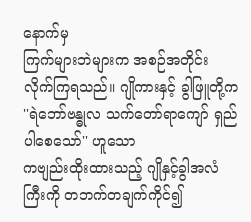နောက်မှ
ကြက်များဘဲများက အစဉ်အတိုင်း လိုက်ကြရသည်။ ဂျိုကားနှင့် ခွါဖြူတို့က
''ရဲဘော်ဗန္ဓုလ သက်တော်ရာကျော် ရှည်ပါစေသော်'' ဟူသော
ကဗျည်းထိုးထားသည့် ဂျိုနှင့်ခွါအလံကြီးကို တဘက်တချက်ကိုင်၍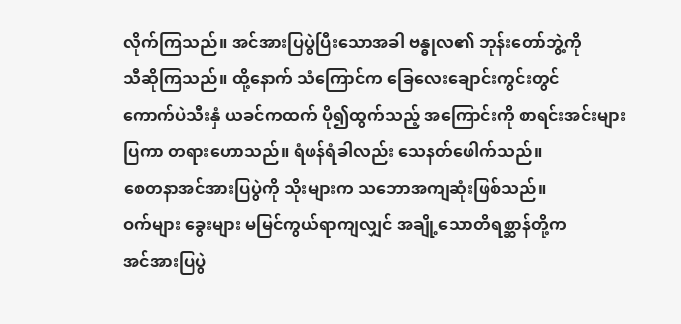လိုက်ကြသည်။ အင်အားပြပွဲပြီးသောအခါ ဗန္ဓုလ၏ ဘုန်းတော်ဘွဲ့ကို
သီဆိုကြသည်။ ထို့နောက် သံကြောင်က ခြေလေးချောင်းကွင်းတွင်
ကောက်ပဲသီးနှံ ယခင်ကထက် ပို၍ထွက်သည့် အကြောင်းကို စာရင်းအင်းများ
ပြကာ တရားဟောသည်။ ရံဖန်ရံခါလည်း သေနတ်ဖေါက်သည်။
စေတနာအင်အားပြပွဲကို သိုးများက သဘောအကျဆုံးဖြစ်သည်။
ဝက်များ ခွေးများ မမြင်ကွယ်ရာကျလျှင် အချို့သောတိရစ္ဆာန်တို့က
အင်အားပြပွဲ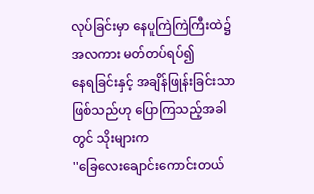လုပ်ခြင်းမှာ နေပူကြဲကြဲကြီးထဲ၌ အလကား မတ်တပ်ရပ်၍
နေရခြင်းနှင့် အချိန်ဖြုန်းခြင်းသာဖြစ်သည်ဟု ပြောကြသည့်အခါတွင် သိုးများက
''ခြေလေးချောင်းကောင်းတယ်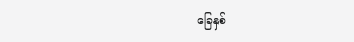ခြေနှစ်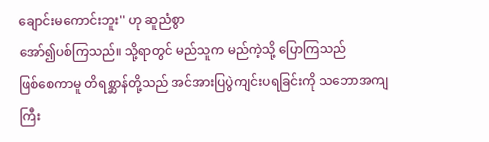ချောင်းမကောင်းဘူး'' ဟု ဆူညံစွာ
အော်၍ပစ်ကြသည်။ သို့ရာတွင် မည်သူက မည်ကဲ့သို့ ပြောကြသည်
ဖြစ်စေကာမူ တိရစ္ဆာန်တို့သည် အင်အားပြပွဲကျင်းပရခြင်းကို သဘောအကျကြီး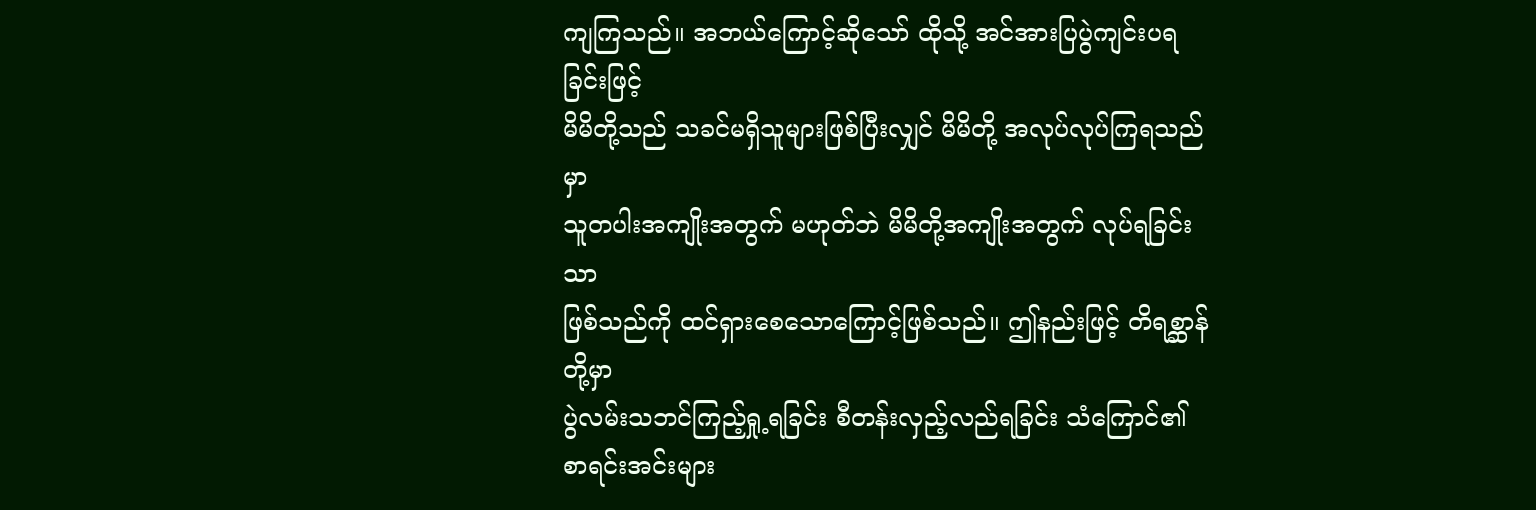ကျကြသည်။ အဘယ်ကြောင့်ဆိုသော် ထိုသို့ အင်အားပြပွဲကျင်းပရခြင်းဖြင့်
မိမိတို့သည် သခင်မရှိသူများဖြစ်ပြီးလျှင် မိမိတို့ အလုပ်လုပ်ကြရသည်မှာ
သူတပါးအကျိုးအတွက် မဟုတ်ဘဲ မိမိတို့အကျိုးအတွက် လုပ်ရခြင်းသာ
ဖြစ်သည်ကို ထင်ရှားစေသောကြောင့်ဖြစ်သည်။ ဤနည်းဖြင့် တိရစ္ဆာန်တို့မှာ
ပွဲလမ်းသဘင်ကြည့်ရှု့ရခြင်း စီတန်းလှည့်လည်ရခြင်း သံကြောင်၏
စာရင်းအင်းများ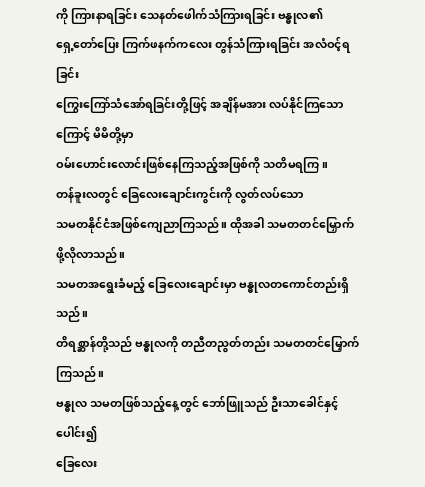ကို ကြားနာရခြင်း သေနတ်ဖေါက်သံကြားရခြင်း ဗန္ဓုလ၏
ရှေ့တော်ပြေး ကြက်ဖနက်ကလေး တွန်သံကြားရခြင်း အလံဝင့်ရခြင်း
ကြွေးကြော်သံအော်ရခြင်းတို့ဖြင့် အချိန်မအား လပ်နိုင်ကြသောကြောင့် မိမိတို့မှာ
ဝမ်းဟောင်းလောင်းဖြစ်နေကြသည့်အဖြစ်ကို သတိမရကြ။
တန်ခူးလတွင် ခြေလေးချောင်းကွင်းကို လွတ်လပ်သော
သမတနိုင်ငံအဖြစ်ကျေညာကြသည်။ ထိုအခါ သမတတင်မြှောက်ဖို့လိုလာသည်။
သမတအရွေးခံမည့် ခြေလေးချောင်းမှာ ဗန္ဓုလတကောင်တည်းရှိသည်။
တိရစ္ဆာန်တို့သည် ဗန္ဓုလကို တညီတညွတ်တည်း သမတတင်မြှောက်ကြသည်။
ဗန္ဓုလ သမတဖြစ်သည့်နေ့တွင် ဘော်ဖြူသည် ဦးသာခေါင်နှင့်ပေါင်း၍
ခြေလေး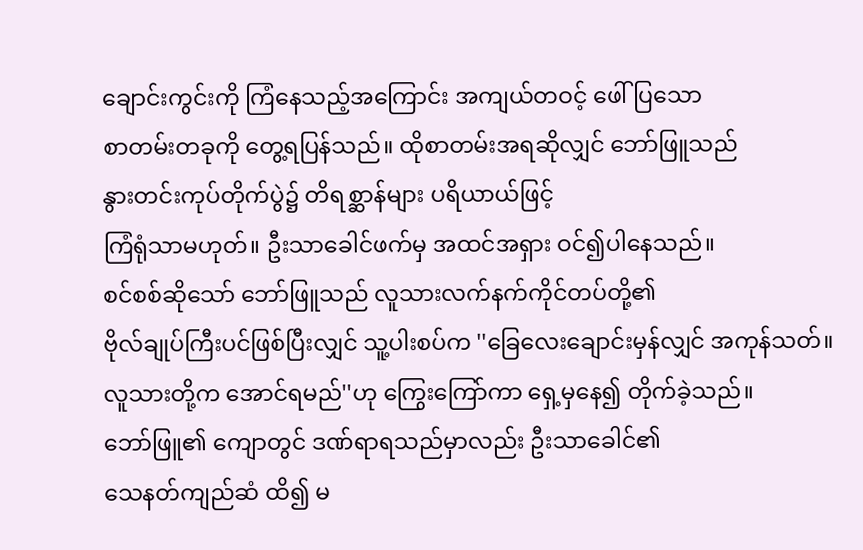ချောင်းကွင်းကို ကြံနေသည့်အကြောင်း အကျယ်တဝင့် ဖေါ်ပြသော
စာတမ်းတခုကို တွေ့ရပြန်သည်။ ထိုစာတမ်းအရဆိုလျှင် ဘော်ဖြူသည်
နွားတင်းကုပ်တိုက်ပွဲ၌ တိရစ္ဆာန်များ ပရိယာယ်ဖြင့်
ကြံရုံသာမဟုတ်။ ဦးသာခေါင်ဖက်မှ အထင်အရှား ဝင်၍ပါနေသည်။
စင်စစ်ဆိုသော် ဘော်ဖြူသည် လူသားလက်နက်ကိုင်တပ်တို့၏
ဗိုလ်ချုပ်ကြီးပင်ဖြစ်ပြီးလျှင် သူ့ပါးစပ်က ''ခြေလေးချောင်းမှန်လျှင် အကုန်သတ်။
လူသားတို့က အောင်ရမည်''ဟု ကြွေးကြော်ကာ ရှေ့မှနေ၍ တိုက်ခဲ့သည်။
ဘော်ဖြူ၏ ကျောတွင် ဒဏ်ရာရသည်မှာလည်း ဦးသာခေါင်၏
သေနတ်ကျည်ဆံ ထိ၍ မ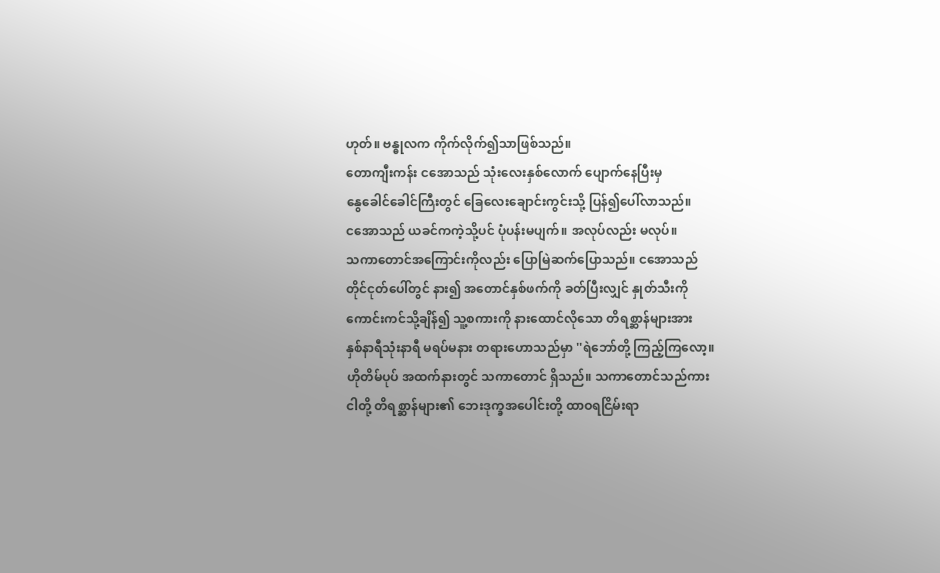ဟုတ်။ ဗန္ဓုလက ကိုက်လိုက်၍သာဖြစ်သည်။
တောကျီးကန်း ငအောသည် သုံးလေးနှစ်လောက် ပျောက်နေပြီးမှ
နွေခေါင်ခေါင်ကြီးတွင် ခြေလေးချောင်းကွင်းသို့ ပြန်၍ပေါ်လာသည်။
ငအောသည် ယခင်ကကဲ့သို့ပင် ပုံပန်းမပျက်။ အလုပ်လည်း မလုပ်။
သကာတောင်အကြောင်းကိုလည်း ပြောမြဲဆက်ပြောသည်။ ငအောသည်
တိုင်ငုတ်ပေါ်တွင် နား၍ အတောင်နှစ်ဖက်ကို ခတ်ပြီးလျှင် နှုတ်သီးကို
ကောင်းကင်သို့ချိန်၍ သူ့စကားကို နားထောင်လိုသော တိရစ္ဆာန်များအား
နှစ်နာရီသုံးနာရီ မရပ်မနား တရားဟောသည်မှာ ''ရဲဘော်တို့ ကြည့်ကြလော့။
ဟိုတိမ်ပုပ် အထက်နားတွင် သကာတောင် ရှိသည်။ သကာတောင်သည်ကား
ငါတို့ တိရစ္ဆာန်များ၏ ဘေးဒုက္ခအပေါင်းတို့ ထာဝရငြိမ်းရာ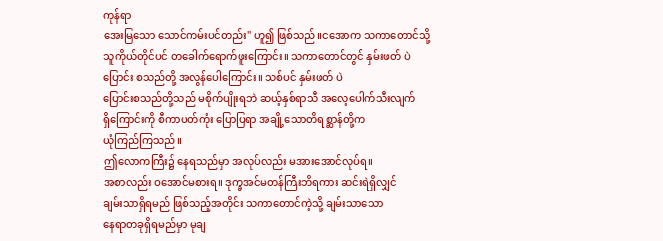ကုန်ရာ
အေးမြသော သောင်ကမ်းပင်တည်း'' ဟူ၍ ဖြစ်သည်။ငအောက သကာတောင်သို့
သူကိုယ်တိုင်ပင် တခေါက်ရောက်ဖူးကြောင်း။ သကာတောင်တွင် နှမ်းဖတ် ပဲ
ပြောင်း စသည်တို့ အလွန်ပေါကြောင်း။ သစ်ပင် နှမ်းဖတ် ပဲ
ပြောင်းစသည်တို့သည် မစိုက်ပျိုးရဘဲ ဆယ့်နှစ်ရာသီ အလေ့ပေါက်သီးလျက်
ရှိကြောင်းကို စီကာပတ်ကုံး ပြောပြရာ အချို့သောတိရစ္ဆာန်တို့က
ယုံကြည်ကြသည်။
ဤလောကကြီး၌ နေရသည်မှာ အလုပ်လည်း မအားအောင်လုပ်ရ။
အစာလည်း ဝအောင်မစားရ။ ဒုက္ခအင်မတန်ကြီးဘိရကား ဆင်းရဲရှိလျှင်
ချမ်းသာရှိရမည် ဖြစ်သည့်အတိုင်း သကာတောင်ကဲ့သို့ ချမ်းသာသော
နေရာတခုရှိရမည်မှာ မုချ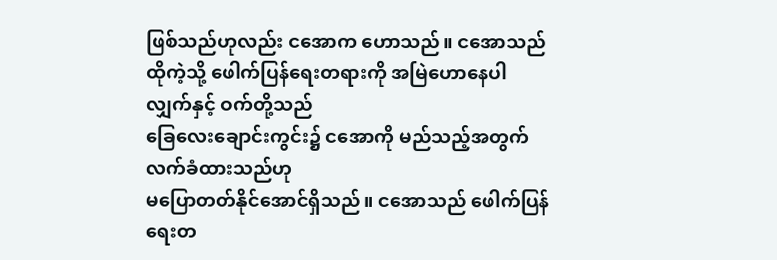ဖြစ်သည်ဟုလည်း ငအောက ဟောသည်။ ငအောသည်
ထိုကဲ့သို့ ဖေါက်ပြန်ရေးတရားကို အမြဲဟောနေပါလျှက်နှင့် ဝက်တို့သည်
ခြေလေးချောင်းကွင်း၌ ငအောကို မည်သည့်အတွက် လက်ခံထားသည်ဟု
မပြောတတ်နိုင်အောင်ရှိသည်။ ငအောသည် ဖေါက်ပြန်ရေးတ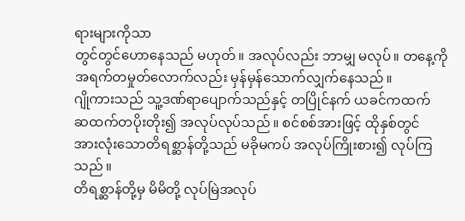ရားများကိုသာ
တွင်တွင်ဟောနေသည် မဟုတ်။ အလုပ်လည်း ဘာမျှ မလုပ်။ တနေ့ကို
အရက်တမှုတ်လောက်လည်း မှန်မှန်သောက်လျှက်နေသည်။
ဂျိုကားသည် သူ့ဒဏ်ရာပျောက်သည်နှင့် တပြိုင်နက် ယခင်ကထက်
ဆထက်တပိုးတိုး၍ အလုပ်လုပ်သည်။ စင်စစ်အားဖြင့် ထိုနှစ်တွင်
အားလုံးသောတိရစ္ဆာန်တို့သည် မခိုမကပ် အလုပ်ကြိုးစား၍ လုပ်ကြသည်။
တိရစ္ဆာန်တို့မှ မိမိတို့ လုပ်မြဲအလုပ်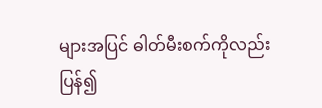များအပြင် ဓါတ်မီးစက်ကိုလည်း
ပြန်၍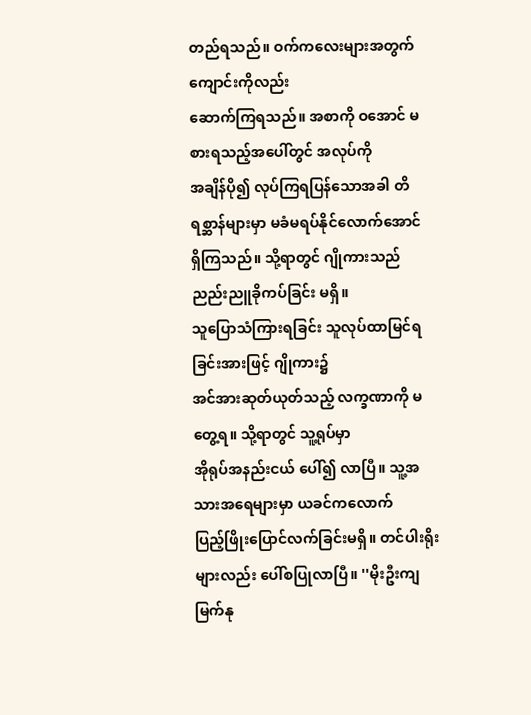တည်ရသည်။ ဝက်ကလေးများအတွက် ကျောင်းကိုလည်း
ဆောက်ကြရသည်။ အစာကို ဝအောင် မစားရသည့်အပေါ်တွင် အလုပ်ကို
အချိန်ပို၍ လုပ်ကြရပြန်သောအခါ တိရစ္ဆာန်များမှာ မခံမရပ်နိုင်လောက်အောင်
ရှိကြသည်။ သို့ရာတွင် ဂျိုကားသည် ညည်းညူခိုကပ်ခြင်း မရှိ။
သူပြောသံကြားရခြင်း သူလုပ်ထာမြင်ရခြင်းအားဖြင့် ဂျိုကား၌
အင်အားဆုတ်ယုတ်သည့် လက္ခဏာကို မတွေ့ရ။ သို့ရာတွင် သူ့ရုပ်မှာ
အိုရုပ်အနည်းငယ် ပေါ်၍ လာပြီ။ သူ့အသားအရေများမှာ ယခင်ကလောက်
ပြည့်ဖြိုးပြောင်လက်ခြင်းမရှိ။ တင်ပါးရိုးများလည်း ပေါ်စပြုလာပြီ။ ''မိုးဦးကျ
မြက်နု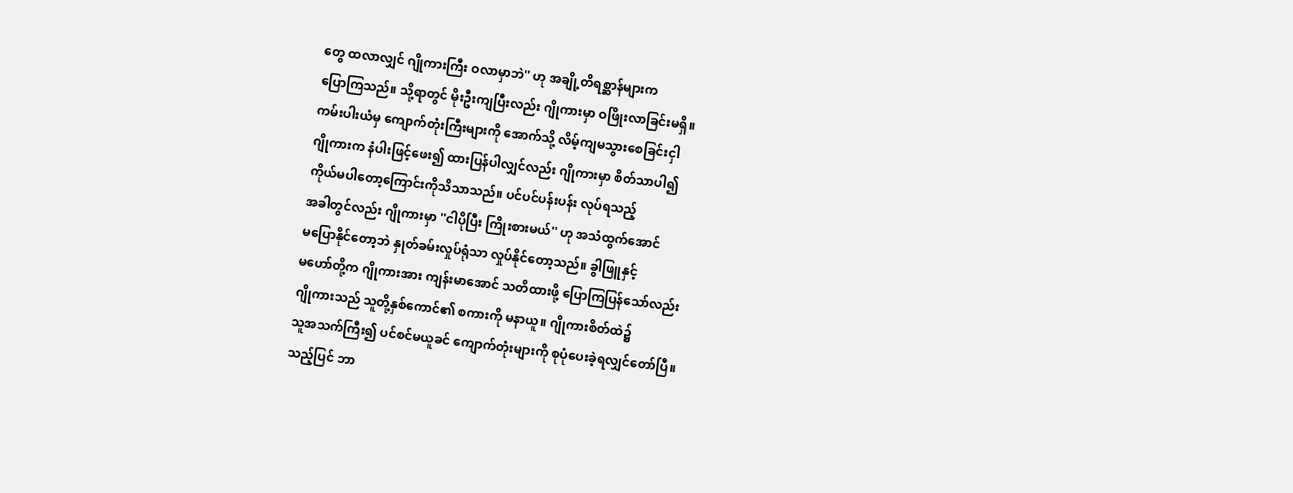တွေ ထလာလျှင် ဂျိုကားကြီး ဝလာမှာဘဲ'' ဟု အချို့တိရစ္ဆာန်များက
ပြောကြသည်။ သို့ရာတွင် မိုးဦးကျပြီးလည်း ဂျိုကားမှာ ဝဖြိုးလာခြင်းမရှိ။
ကမ်းပါးယံမှ ကျောက်တုံးကြီးများကို အောက်သို့ လိမ့်ကျမသွားစေခြင်းငှါ
ဂျိုကားက နံပါးဖြင့်ဖေး၍ ထားပြန်ပါလျှင်လည်း ဂျိုကားမှာ စိတ်သာပါ၍
ကိုယ်မပါတော့ကြောင်းကိုသိသာသည်။ ပင်ပင်ပန်းပန်း လုပ်ရသည့်
အခါတွင်လည်း ဂျိုကားမှာ ''ငါပိုပြီး ကြိုးစားမယ်'' ဟု အသံထွက်အောင်
မပြောနိုင်တော့ဘဲ နှုတ်ခမ်းလှုပ်ရုံသာ လှုပ်နိုင်တော့သည်။ ခွါဖြူနှင့်
မဟော်တို့က ဂျိုကားအား ကျန်းမာအောင် သတိထားဖို့ ပြောကြပြန်သော်လည်း
ဂျိုကားသည် သူတို့နှစ်ကောင်၏ စကားကို မနာယူ။ ဂျိုကားစိတ်ထဲ၌
သူအသက်ကြီး၍ ပင်စင်မယူခင် ကျောက်တုံးများကို စုပုံပေးခဲ့ရလျှင်တော်ပြီ။
သည့်ပြင် ဘာ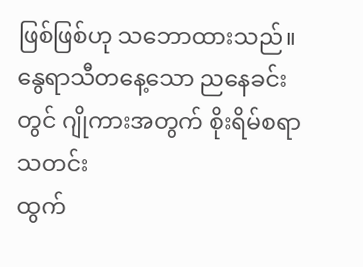ဖြစ်ဖြစ်ဟု သဘောထားသည်။
နွေရာသီတနေ့သော ညနေခင်းတွင် ဂျိုကားအတွက် စိုးရိမ်စရာသတင်း
ထွက်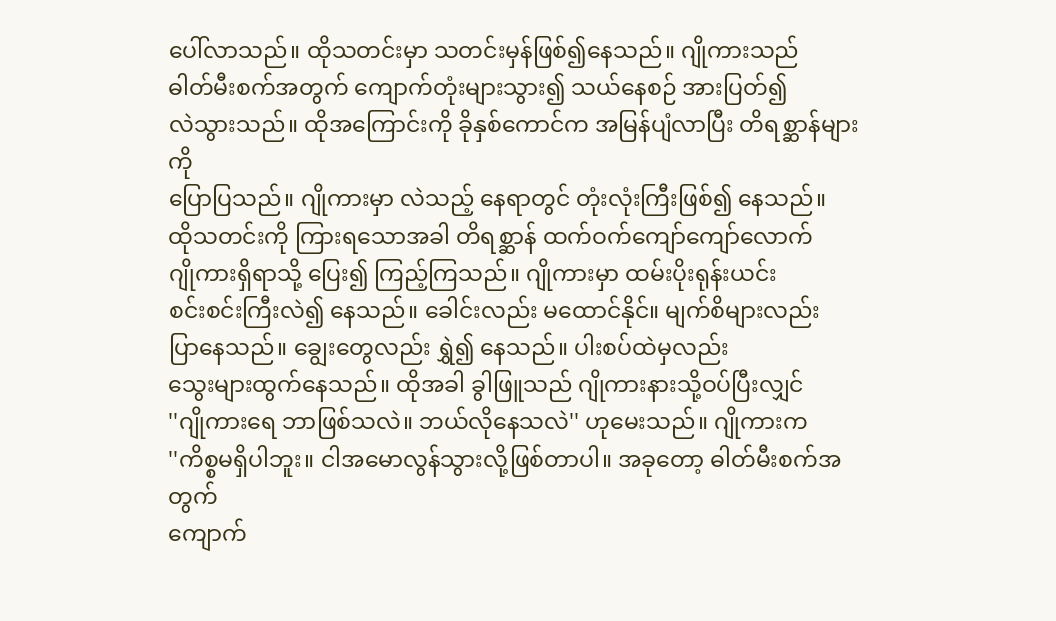ပေါ်လာသည်။ ထိုသတင်းမှာ သတင်းမှန်ဖြစ်၍နေသည်။ ဂျိုကားသည်
ဓါတ်မီးစက်အတွက် ကျောက်တုံးများသွား၍ သယ်နေစဉ် အားပြတ်၍
လဲသွားသည်။ ထိုအကြောင်းကို ခိုနှစ်ကောင်က အမြန်ပျံလာပြီး တိရစ္ဆာန်များကို
ပြောပြသည်။ ဂျိုကားမှာ လဲသည့် နေရာတွင် တုံးလုံးကြီးဖြစ်၍ နေသည်။
ထိုသတင်းကို ကြားရသောအခါ တိရစ္ဆာန် ထက်ဝက်ကျော်ကျော်လောက်
ဂျိုကားရှိရာသို့ ပြေး၍ ကြည့်ကြသည်။ ဂျိုကားမှာ ထမ်းပိုးရုန်းယင်း
စင်းစင်းကြီးလဲ၍ နေသည်။ ခေါင်းလည်း မထောင်နိုင်။ မျက်စိများလည်း
ပြာနေသည်။ ချွေးတွေလည်း ရွှဲ၍ နေသည်။ ပါးစပ်ထဲမှလည်း
သွေးများထွက်နေသည်။ ထိုအခါ ခွါဖြူသည် ဂျိုကားနားသို့ဝပ်ပြီးလျှင်
''ဂျိုကားရေ ဘာဖြစ်သလဲ။ ဘယ်လိုနေသလဲ'' ဟုမေးသည်။ ဂျိုကားက
''ကိစ္စမရှိပါဘူး။ ငါအမောလွန်သွားလို့ဖြစ်တာပါ။ အခုတော့ ဓါတ်မီးစက်အတွက်
ကျောက်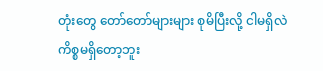တုံးတွေ တော်တော်များများ စုမိပြီးလို့ ငါမရှိလဲ ကိစ္စမရှိတော့ဘူး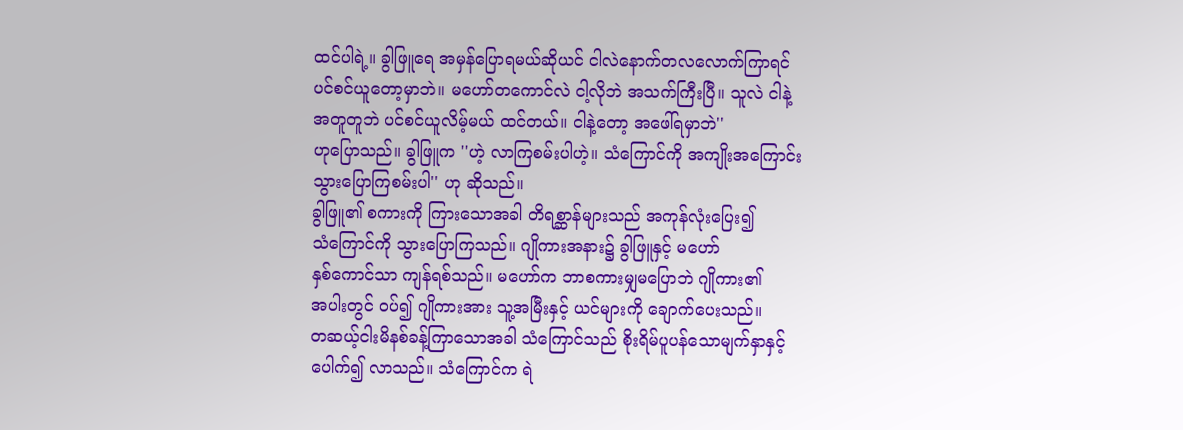ထင်ပါရဲ့။ ခွါဖြူရေ အမှန်ပြောရမယ်ဆိုယင် ငါလဲနောက်တလလောက်ကြာရင်
ပင်စင်ယူတော့မှာဘဲ။ မဟော်တကောင်လဲ ငါ့လိုဘဲ အသက်ကြီးပြီ။ သူလဲ ငါနဲ့
အတူတူဘဲ ပင်စင်ယူလိမ့်မယ် ထင်တယ်။ ငါနဲ့တော့ အဖေါ်ရမှာဘဲ''
ဟုပြောသည်။ ခွါဖြူက ''ဟဲ့ လာကြစမ်းပါဟဲ့။ သံကြောင်ကို အကျိုးအကြောင်း
သွားပြောကြစမ်းပါ'' ဟု ဆိုသည်။
ခွါဖြူ၏ စကားကို ကြားသောအခါ တိရစ္ဆာန်များသည် အကုန်လုံးပြေး၍
သံကြောင်ကို သွားပြောကြသည်။ ဂျိုကားအနား၌ ခွါဖြူနှင့် မဟော်
နှစ်ကောင်သာ ကျန်ရစ်သည်။ မဟော်က ဘာစကားမျှမပြောဘဲ ဂျိုကား၏
အပါးတွင် ဝပ်၍ ဂျိုကားအား သူ့အမြီးနှင့် ယင်များကို ချောက်ပေးသည်။
တဆယ့်ငါးမိနစ်ခန့်ကြာသောအခါ သံကြောင်သည် စိုးရိမ်ပူပန်သောမျက်နှာနှင့်
ပေါက်၍ လာသည်။ သံကြောင်က ရဲ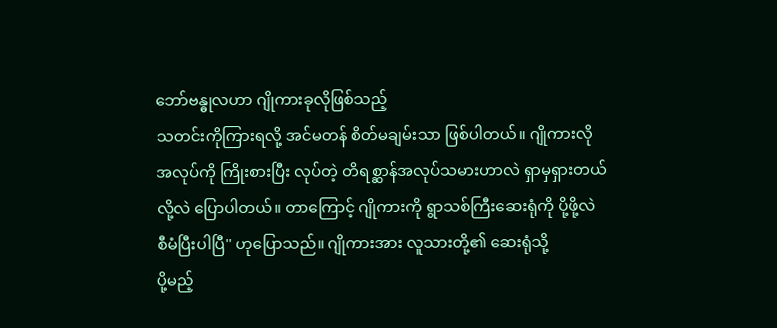ဘော်ဗန္ဓုလဟာ ဂျိုကားခုလိုဖြစ်သည့်
သတင်းကိုကြားရလို့ အင်မတန် စိတ်မချမ်းသာ ဖြစ်ပါတယ်။ ဂျိုကားလို
အလုပ်ကို ကြိုးစားပြီး လုပ်တဲ့ တိရစ္ဆာန်အလုပ်သမားဟာလဲ ရှာမှရှားတယ်
လို့လဲ ပြောပါတယ်။ တာကြောင့် ဂျိုကားကို ရွာသစ်ကြီးဆေးရုံကို ပို့ဖို့လဲ
စီမံပြီးပါပြီ'' ဟုပြောသည်။ ဂျိုကားအား လူသားတို့၏ ဆေးရုံသို့
ပို့မည့်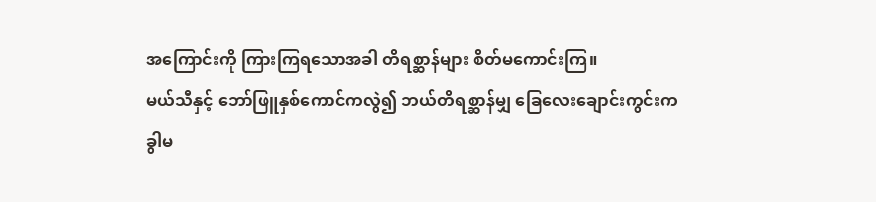အကြောင်းကို ကြားကြရသောအခါ တိရစ္ဆာန်များ စိတ်မကောင်းကြ။
မယ်သီနှင့် ဘော်ဖြူနှစ်ကောင်ကလွဲ၍ ဘယ်တိရစ္ဆာန်မျှ ခြေလေးချောင်းကွင်းက
ခွါမ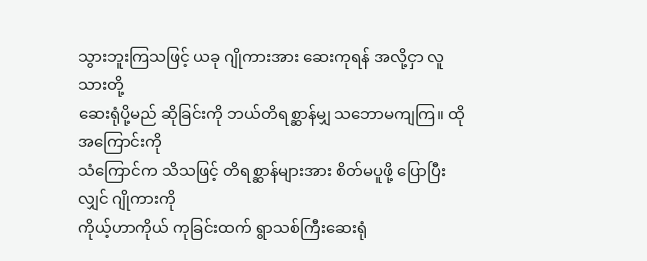သွားဘူးကြသဖြင့် ယခု ဂျိုကားအား ဆေးကုရန် အလို့ငှာ လူသားတို့
ဆေးရုံပို့မည် ဆိုခြင်းကို ဘယ်တိရစ္ဆာန်မျှ သဘောမကျကြ။ ထိုအကြောင်းကို
သံကြောင်က သိသဖြင့် တိရစ္ဆာန်များအား စိတ်မပူဖို့ ပြောပြီးလျှင် ဂျိုကားကို
ကိုယ့်ဟာကိုယ် ကုခြင်းထက် ရွာသစ်ကြီးဆေးရုံ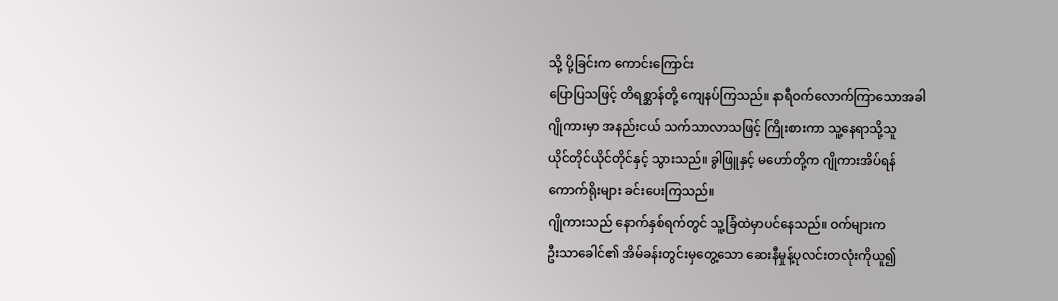သို့ ပို့ခြင်းက ကောင်းကြောင်း
ပြောပြသဖြင့် တိရစ္ဆာန်တို့ ကျေနပ်ကြသည်။ နာရီဝက်လောက်ကြာသောအခါ
ဂျိုကားမှာ အနည်းငယ် သက်သာလာသဖြင့် ကြိုးစားကာ သူ့နေရာသို့သူ
ယိုင်တိုင်ယိုင်တိုင်နှင့် သွားသည်။ ခွါဖြူနှင့် မဟော်တို့က ဂျိုကားအိပ်ရန်
ကောက်ရိုးများ ခင်းပေးကြသည်။
ဂျိုကားသည် နောက်နှစ်ရက်တွင် သူ့ခြံထဲမှာပင်နေသည်။ ဝက်များက
ဦးသာခေါင်၏ အိမ်ခန်းတွင်းမှတွေ့သော ဆေးနီမှုန့်ပုလင်းတလုံးကိုယူ၍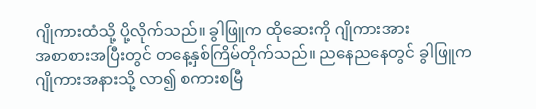ဂျိုကားထံသို့ ပို့လိုက်သည်။ ခွါဖြူက ထိုဆေးကို ဂျိုကားအား
အစာစားအပြီးတွင် တနေ့နှစ်ကြိမ်တိုက်သည်။ ညနေညနေတွင် ခွါဖြူက
ဂျိုကားအနားသို့ လာ၍ စကားစမြီ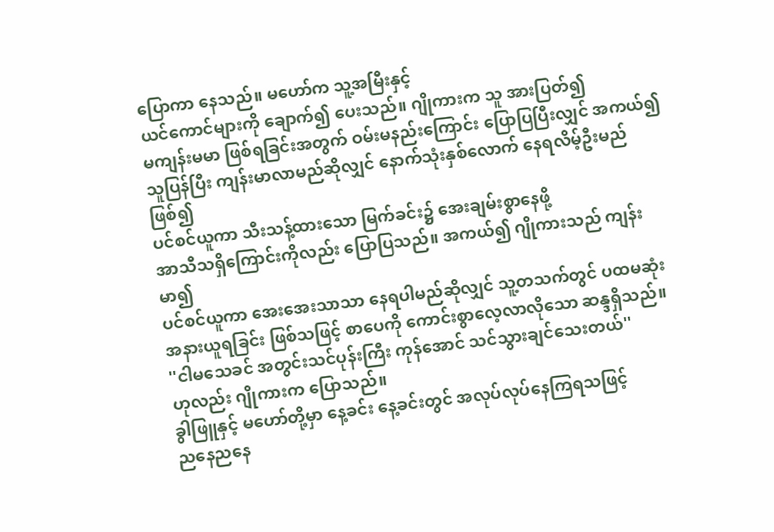ပြောကာ နေသည်။ မဟော်က သူ့အမြီးနှင့်
ယင်ကောင်များကို ချောက်၍ ပေးသည်။ ဂျိုကားက သူ အားပြတ်၍
မကျန်းမမာ ဖြစ်ရခြင်းအတွက် ဝမ်းမနည်းကြောင်း ပြောပြပြီးလျှင် အကယ်၍
သူပြန်ပြီး ကျန်းမာလာမည်ဆိုလျှင် နောက်သုံးနှစ်လောက် နေရလိမ့်ဦးမည်ဖြစ်၍
ပင်စင်ယူကာ သီးသန့်ထားသော မြက်ခင်း၌ အေးချမ်းစွာနေဖို့
အာသီသရှိကြောင်းကိုလည်း ပြောပြသည်။ အကယ်၍ ဂျိုကားသည် ကျန်းမာ၍
ပင်စင်ယူကာ အေးအေးသာသာ နေရပါမည်ဆိုလျှင် သူ့တသက်တွင် ပထမဆုံး
အနားယူရခြင်း ဖြစ်သဖြင့် စာပေကို ကောင်းစွာလေ့လာလိုသော ဆန္ဒရှိသည်။
''ငါမသေခင် အတွင်းသင်ပုန်းကြီး ကုန်အောင် သင်သွားချင်သေးတယ်''
ဟုလည်း ဂျိုကားက ပြောသည်။
ခွါဖြူနှင့် မဟော်တို့မှာ နေ့ခင်း နေ့ခင်းတွင် အလုပ်လုပ်နေကြရသဖြင့်
ညနေညနေ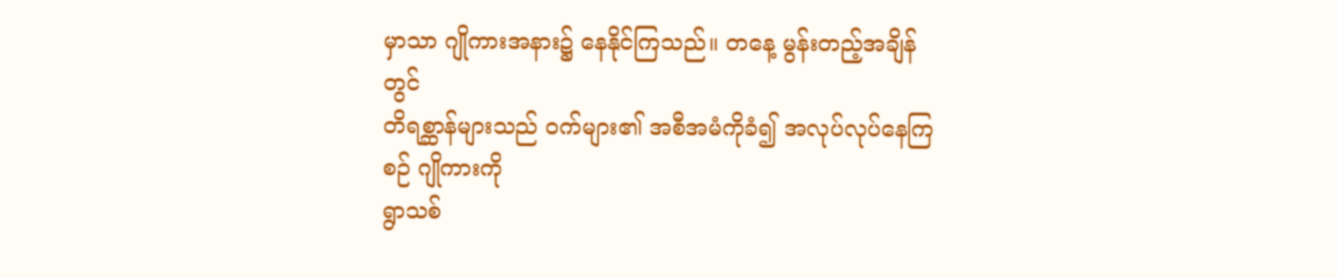မှာသာ ဂျိုကားအနား၌ နေနိုင်ကြသည်။ တနေ့ မွန်းတည့်အချိန်တွင်
တိရစ္ဆာန်များသည် ဝက်များ၏ အစီအမံကိုခံ၍ အလုပ်လုပ်နေကြစဉ် ဂျိုကားကို
ရွာသစ်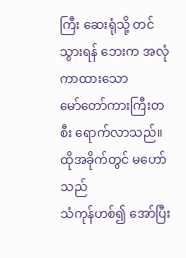ကြီး ဆေးရုံသို့ တင်သွားရန် ဘေးက အလုံကာထားသော
မော်တော်ကားကြီးတစီး ရောက်လာသည်။ ထိုအခိုက်တွင် မဟော်သည်
သံကုန်ဟစ်၍ အော်ပြီး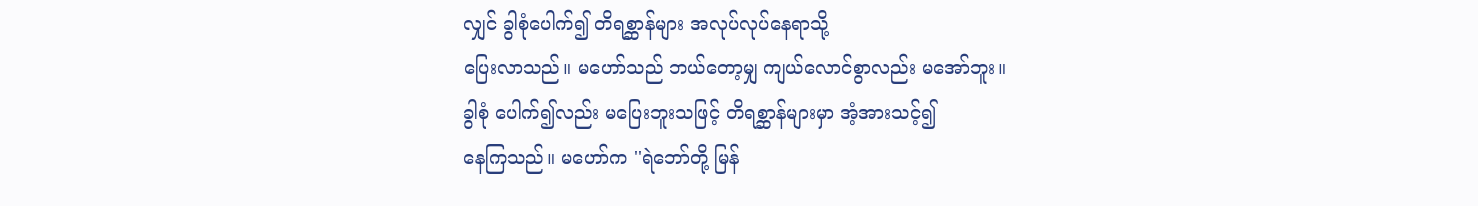လျှင် ခွါစုံပေါက်၍ တိရစ္ဆာန်များ အလုပ်လုပ်နေရာသို့
ပြေးလာသည်။ မဟော်သည် ဘယ်တော့မျှ ကျယ်လောင်စွာလည်း မအော်ဘူး။
ခွါစုံ ပေါက်၍လည်း မပြေးဘူးသဖြင့် တိရစ္ဆာန်များမှာ အံ့အားသင့်၍
နေကြသည်။ မဟော်က ''ရဲဘော်တို့ မြန်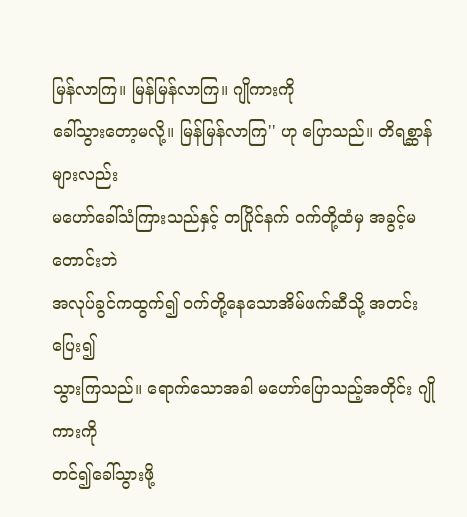မြန်လာကြ။ မြန်မြန်လာကြ။ ဂျိုကားကို
ခေါ်သွားတော့မလို့။ မြန်မြန်လာကြ'' ဟု ပြောသည်။ တိရစ္ဆာန်များလည်း
မဟော်ခေါ်သံကြားသည်နှင့် တပြိုင်နက် ဝက်တို့ထံမှ အခွင့်မတောင်းဘဲ
အလုပ်ခွင်ကထွက်၍ ဝက်တို့နေသောအိမ်ဖက်ဆီသို့ အတင်းပြေး၍
သွားကြသည်။ ရောက်သောအခါ မဟော်ပြောသည့်အတိုင်း ဂျိုကားကို
တင်၍ခေါ်သွားဖို့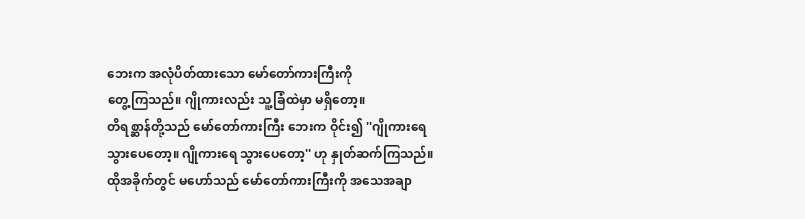ဘေးက အလုံပိတ်ထားသော မော်တော်ကားကြီးကို
တွေ့ကြသည်။ ဂျိုကားလည်း သူ့ခြံထဲမှာ မရှိတော့။
တိရစ္ဆာန်တို့သည် မော်တော်ကားကြီး ဘေးက ဝိုင်း၍ ''ဂျိုကားရေ
သွားပေတော့။ ဂျိုကားရေ သွားပေတော့'' ဟု နှုတ်ဆက်ကြသည်။
ထိုအခိုက်တွင် မဟော်သည် မော်တော်ကားကြီးကို အသေအချာ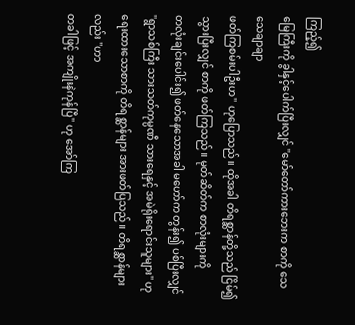ကြည့်၍
မြေကြီးကို ခွါနှင့်ပေါက်ပြီးလျှင် ''မော်တော်ကားဘေးက စာကို သေသေချာချာ
ဖတ်ကြစမ်းပါဦးဟ'' ဟုပြောသည်။ ထိုအခါ တိရစ္ဆာန်တို့သည် ငြိမ်၍
သွားပြီးလျှင် စာကို ဖတ်ကြသည်။ မုတ်ဆိတ်က စာလုံးများကို
တလုံးချင်းပေါင်း၍ ဖတ်နေသောအခါ မဟော်က တွန်း၍ ပစ်ပြီးလျှင်
''ရွာသစ်ကြီး သားသတ်ကုမ္ပဏီ သားရေနှင့် အမဲရိုးရောင်းသူများ'' ဟု
ရေးထားသောစာကို တိရစ္ဆာန်များ အားဖတ်ပြသည်။ တိရစ္ဆာန်များလည်း ''ဟာ
တခါဖြင့် အကျိုးနဲကုန်ပြီ'' ဟု အော်ကြ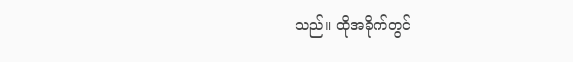သည်။ ထိုအခိုက်တွင်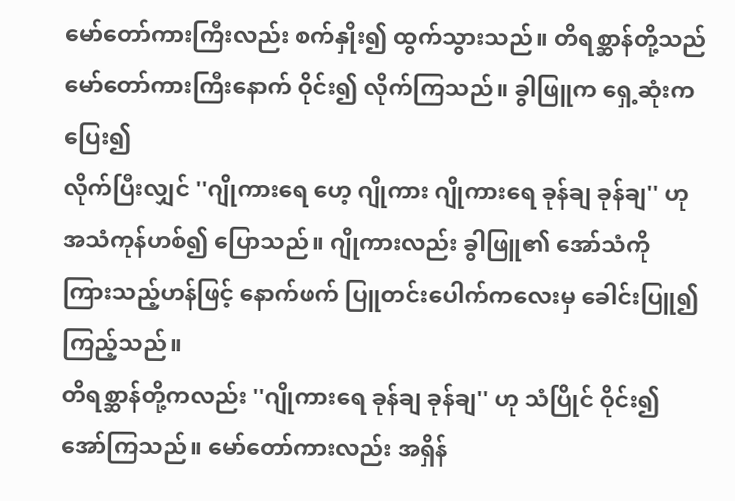မော်တော်ကားကြီးလည်း စက်နှိုး၍ ထွက်သွားသည်။ တိရစ္ဆာန်တို့သည်
မော်တော်ကားကြီးနောက် ဝိုင်း၍ လိုက်ကြသည်။ ခွါဖြူက ရှေ့ဆုံးက ပြေး၍
လိုက်ပြီးလျှင် ''ဂျိုကားရေ ဟေ့ ဂျိုကား ဂျိုကားရေ ခုန်ချ ခုန်ချ'' ဟု
အသံကုန်ဟစ်၍ ပြောသည်။ ဂျိုကားလည်း ခွါဖြူ၏ အော်သံကို
ကြားသည့်ဟန်ဖြင့် နောက်ဖက် ပြူတင်းပေါက်ကလေးမှ ခေါင်းပြူ၍
ကြည့်သည်။
တိရစ္ဆာန်တို့ကလည်း ''ဂျိုကားရေ ခုန်ချ ခုန်ချ'' ဟု သံပြိုင် ဝိုင်း၍
အော်ကြသည်။ မော်တော်ကားလည်း အရှိန်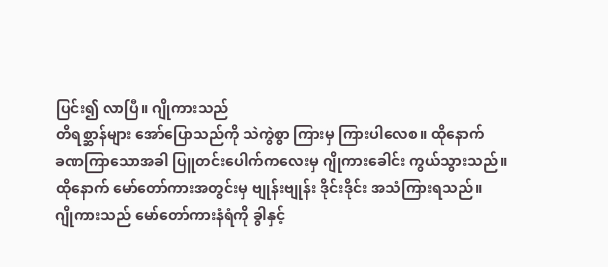ပြင်း၍ လာပြီ။ ဂျိုကားသည်
တိရစ္ဆာန်များ အော်ပြောသည်ကို သဲကွဲစွာ ကြားမှ ကြားပါလေစ။ ထိုနောက်
ခဏကြာသောအခါ ပြူတင်းပေါက်ကလေးမှ ဂျိုကားခေါင်း ကွယ်သွားသည်။
ထိုနောက် မော်တော်ကားအတွင်းမှ ဗျုန်းဗျုန်း ဒိုင်းဒိုင်း အသံကြားရသည်။
ဂျိုကားသည် မော်တော်ကားနံရံကို ခွါနှင့်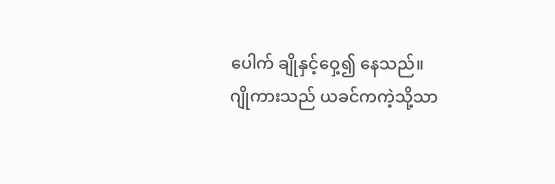ပေါက် ချိုနှင့်ဝှေ့၍ နေသည်။
ဂျိုကားသည် ယခင်ကကဲ့သို့သာ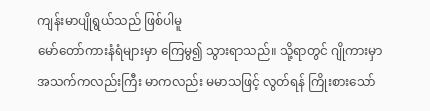ကျန်းမာပျိုရွယ်သည် ဖြစ်ပါမူ
မော်တော်ကားနံရံများမှာ ကြေမွ၍ သွားရာသည်။ သို့ရာတွင် ဂျိုကားမှာ
အသက်ကလည်းကြီး မာကလည်း မမာသဖြင့် လွတ်ရန် ကြိုးစားသော်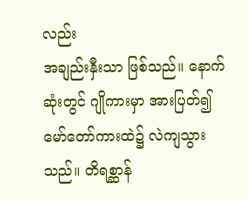လည်း
အချည်းနှီးသာ ဖြစ်သည်။ နောက်ဆုံးတွင် ဂျိုကားမှာ အားပြတ်၍
မော်တော်ကားထဲ၌ လဲကျသွားသည်။ တိရစ္ဆာန်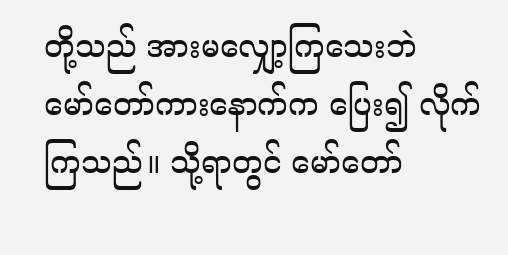တို့သည် အားမလျှော့ကြသေးဘဲ
မော်တော်ကားနောက်က ပြေး၍ လိုက်ကြသည်။ သို့ရာတွင် မော်တော်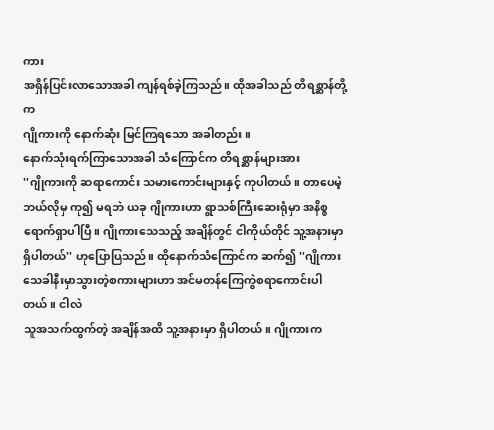ကား
အရှိန်ပြင်းလာသောအခါ ကျန်ရစ်ခဲ့ကြသည်။ ထိုအခါသည် တိရစ္ဆာန်တို့က
ဂျိုကားကို နောက်ဆုံး မြင်ကြရသော အခါတည်း။
နောက်သုံးရက်ကြာသောအခါ သံကြောင်က တိရစ္ဆာန်များအား
''ဂျိုကားကို ဆရာကောင်း သမားကောင်းများနှင့် ကုပါတယ်။ တာပေမဲ့
ဘယ်လိုမှ ကု၍ မရဘဲ ယခု ဂျိုကားဟာ ရွာသစ်ကြီးဆေးရုံမှာ အနိစ္စ
ရောက်ရှာပါပြီ။ ဂျိုကားသေသည့် အချိန်တွင် ငါကိုယ်တိုင် သူ့အနားမှာ
ရှိပါတယ်'' ဟုပြောပြသည်။ ထိုနောက်သံကြောင်က ဆက်၍ ''ဂျိုကား
သေခါနီးမှာသွားတဲ့စကားများဟာ အင်မတန်ကြေကွဲစရာကောင်းပါတယ်။ ငါလဲ
သူအသက်ထွက်တဲ့ အချိန်အထိ သူ့အနားမှာ ရှိပါတယ်။ ဂျိုကားက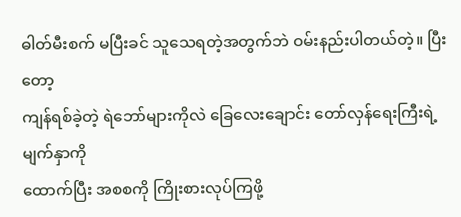ဓါတ်မီးစက် မပြီးခင် သူသေရတဲ့အတွက်ဘဲ ဝမ်းနည်းပါတယ်တဲ့။ ပြီးတော့
ကျန်ရစ်ခဲ့တဲ့ ရဲဘော်များကိုလဲ ခြေလေးချောင်း တော်လှန်ရေးကြီးရဲ့ မျက်နှာကို
ထောက်ပြီး အစစကို ကြိုးစားလုပ်ကြဖို့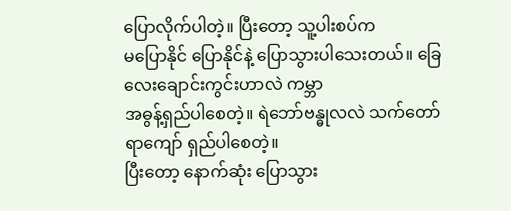ပြောလိုက်ပါတဲ့။ ပြီးတော့ သူ့ပါးစပ်က
မပြောနိုင် ပြောနိုင်နဲ့ ပြောသွားပါသေးတယ်။ ခြေလေးချောင်းကွင်းဟာလဲ ကမ္ဘာ
အဓွန့်ရှည်ပါစေတဲ့။ ရဲဘော်ဗန္ဓုလလဲ သက်တော်ရာကျော် ရှည်ပါစေတဲ့။
ပြီးတော့ နောက်ဆုံး ပြောသွား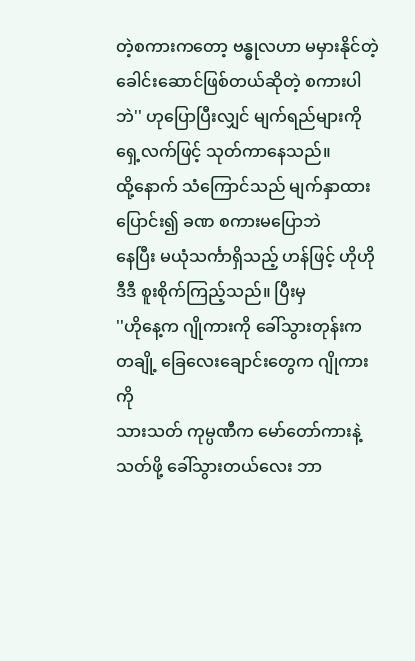တဲ့စကားကတော့ ဗန္ဓုလဟာ မမှားနိုင်တဲ့
ခေါင်းဆောင်ဖြစ်တယ်ဆိုတဲ့ စကားပါဘဲ'' ဟုပြောပြီးလျှင် မျက်ရည်များကို
ရှေ့လက်ဖြင့် သုတ်ကာနေသည်။
ထို့နောက် သံကြောင်သည် မျက်နှာထားပြောင်း၍ ခဏ စကားမပြောဘဲ
နေပြီး မယုံသင်္ကာရှိသည့် ဟန်ဖြင့် ဟိုဟိုဒီဒီ စူးစိုက်ကြည့်သည်။ ပြီးမှ
''ဟိုနေ့က ဂျိုကားကို ခေါ်သွားတုန်းက တချို့ ခြေလေးချောင်းတွေက ဂျိုကားကို
သားသတ် ကုမ္ပဏီက မော်တော်ကားနဲ့ သတ်ဖို့ ခေါ်သွားတယ်လေး ဘာ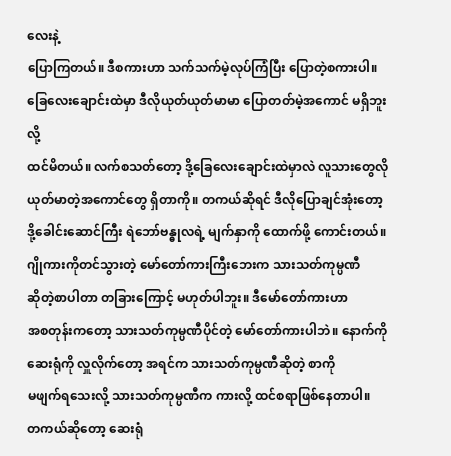လေးနဲ့
ပြောကြတယ်။ ဒီစကားဟာ သက်သက်မဲ့လုပ်ကြံပြီး ပြောတဲ့စကားပါ။
ခြေလေးချောင်းထဲမှာ ဒီလိုယုတ်ယုတ်မာမာ ပြောတတ်မဲ့အကောင် မရှိဘူးလို့
ထင်မိတယ်။ လက်စသတ်တော့ ဒို့ခြေလေးချောင်းထဲမှာလဲ လူသားတွေလို
ယုတ်မာတဲ့အကောင်တွေ ရှိတာကို။ တကယ်ဆိုရင် ဒီလိုပြောချင်အုံးတော့
ဒို့ခေါင်းဆောင်ကြီး ရဲဘော်ဗန္ဓုလရဲ့ မျက်နှာကို ထောက်ဖို့ ကောင်းတယ်။
ဂျိုကားကိုတင်သွားတဲ့ မော်တော်ကားကြီးဘေးက သားသတ်ကုမ္ပဏီ
ဆိုတဲ့စာပါတာ တခြားကြောင့် မဟုတ်ပါဘူး။ ဒီမော်တော်ကားဟာ
အစတုန်းကတော့ သားသတ်ကုမ္ပဏီပိုင်တဲ့ မော်တော်ကားပါဘဲ။ နောက်ကို
ဆေးရုံကို လှူလိုက်တော့ အရင်က သားသတ်ကုမ္ပဏီဆိုတဲ့ စာကို
မဖျက်ရသေးလို့ သားသတ်ကုမ္ပဏီက ကားလို့ ထင်စရာဖြစ်နေတာပါ။
တကယ်ဆိုတော့ ဆေးရုံ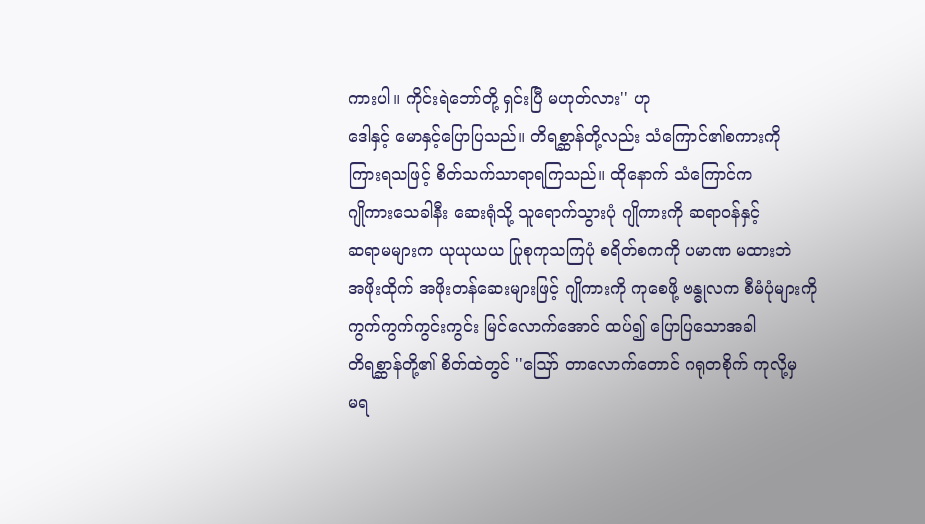ကားပါ။ ကိုင်းရဲဘော်တို့ ရှင်းပြီ မဟုတ်လား'' ဟု
ဒေါနှင့် မောနှင့်ပြောပြသည်။ တိရစ္ဆာန်တို့လည်း သံကြောင်၏စကားကို
ကြားရသဖြင့် စိတ်သက်သာရာရကြသည်။ ထိုနောက် သံကြောင်က
ဂျိုကားသေခါနီး ဆေးရုံသို့ သူရောက်သွားပုံ ဂျိုကားကို ဆရာဝန်နှင့်
ဆရာမများက ယုယုယယ ပြုစုကုသကြပုံ စရိတ်စကကို ပမာဏ မထားဘဲ
အဖိုးထိုက် အဖိုးတန်ဆေးများဖြင့် ဂျိုကားကို ကုစေဖို့ ဗန္ဓုလက စီမံပုံများကို
ကွက်ကွက်ကွင်းကွင်း မြင်လောက်အောင် ထပ်၍ ပြောပြသောအခါ
တိရစ္ဆာန်တို့၏ စိတ်ထဲတွင် ''ဪ တာလောက်တောင် ဂရုတစိုက် ကုလို့မှ
မရ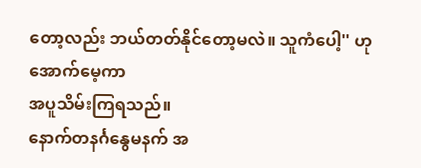တော့လည်း ဘယ်တတ်နိုင်တော့မလဲ။ သူကံပေါ့'' ဟု အောက်မေ့ကာ
အပူသိမ်းကြရသည်။
နောက်တနင်္ဂနွေမနက် အ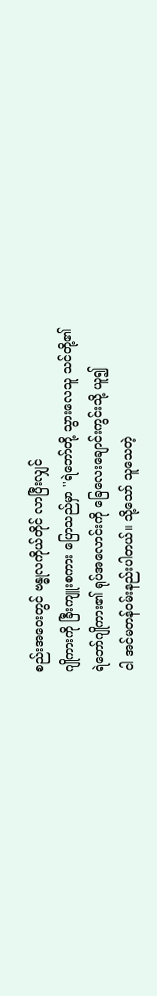စည်းအဝေးတွင် ဗန္ဓုလကိုယ်တိုင် လာပြီးလျှင်
ဂျိုကားကို ခြီးကျူးစကား ပြောသည်မှာ ''ရဲဘော်တို့ သွားလေသူ သင်တို့၏
ရဲဘော်ဂျိုကား၏ ရုပ်အလောင်းကို ခြေလေးချောင်းကွင်းသို့ ယူ၍
ငါ အင်မတန်ဝမ်းနည်းပါတယ်။ သို့သော် သူသေတဲ့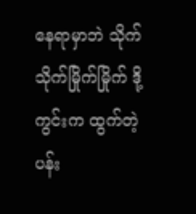နေရာမှာဘဲ သိုက်သိုက်မြိုက်မြိုက် ဒို့ကွင်းက ထွက်တဲ့
ပန်း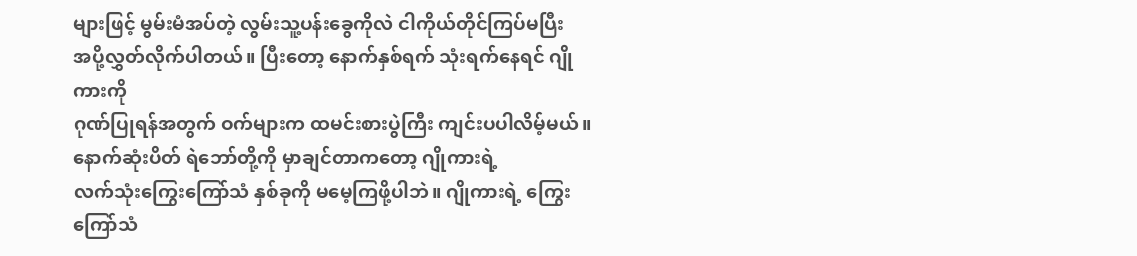များဖြင့် မွမ်းမံအပ်တဲ့ လွမ်းသူ့ပန်းခွေကိုလဲ ငါကိုယ်တိုင်ကြပ်မပြီး
အပို့လွှတ်လိုက်ပါတယ်။ ပြီးတော့ နောက်နှစ်ရက် သုံးရက်နေရင် ဂျိုကားကို
ဂုဏ်ပြုရန်အတွက် ဝက်များက ထမင်းစားပွဲကြီး ကျင်းပပါလိမ့်မယ်။
နောက်ဆုံးပိတ် ရဲဘော်တို့ကို မှာချင်တာကတော့ ဂျိုကားရဲ့
လက်သုံးကြွေးကြော်သံ နှစ်ခုကို မမေ့ကြဖို့ပါဘဲ။ ဂျိုကားရဲ့ ကြွေးကြော်သံ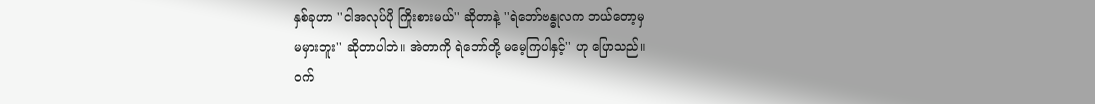နှစ်ခုဟာ ''ငါအလုပ်ပို ကြိုးစားမယ်'' ဆိုတာနဲ့ ''ရဲဘော်ဗန္ဓုလက ဘယ်တော့မှ
မမှားဘူး'' ဆိုတာပါဘဲ။ အဲတာကို ရဲဘော်တို့ မမေ့ကြပါနှင့်'' ဟု ပြောသည်။
ဝက်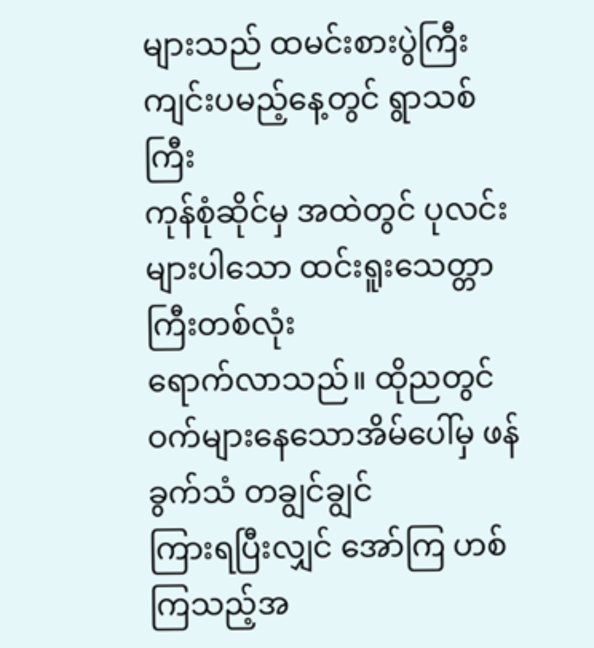များသည် ထမင်းစားပွဲကြီး ကျင်းပမည့်နေ့တွင် ရွာသစ်ကြီး
ကုန်စုံဆိုင်မှ အထဲတွင် ပုလင်းများပါသော ထင်းရူးသေတ္တာကြီးတစ်လုံး
ရောက်လာသည်။ ထိုညတွင် ဝက်များနေသောအိမ်ပေါ်မှ ဖန်ခွက်သံ တချွင်ချွင်
ကြားရပြီးလျှင် အော်ကြ ဟစ်ကြသည့်အ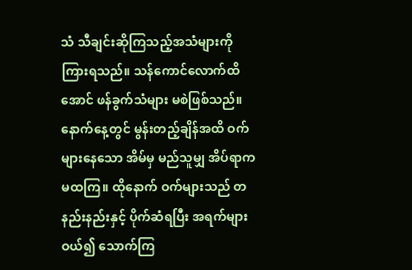သံ သီချင်းဆိုကြသည့်အသံများကို
ကြားရသည်။ သန်ကောင်လောက်ထိအောင် ဖန်ခွက်သံများ မစဲဖြစ်သည်။
နောက်နေ့တွင် မွန်းတည့်ချိန်အထိ ဝက်များနေသော အိမ်မှ မည်သူမျှ အိပ်ရာက
မထကြ။ ထိုနောက် ဝက်များသည် တနည်းနည်းနှင့် ပိုက်ဆံရပြီး အရက်များ
ဝယ်၍ သောက်ကြ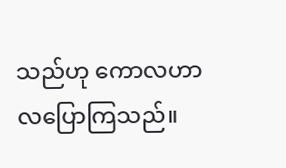သည်ဟု ကောလဟာလပြောကြသည်။